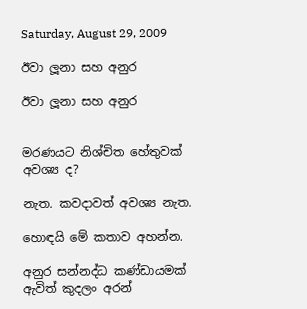Saturday, August 29, 2009

ඊවා ලූනා සහ අනුර

ඊවා ලූනා සහ අනුර


මරණයට නිශ්චිත හේතුවක් අවශ්‍ය ද?

නැත. කවදාවත් අවශ්‍ය නැත.

හොඳයි මේ කතාව අහන්න.

අනුර සන්නද්ධ කණ්ඩායමක් ඇවිත් කුදලං අරන්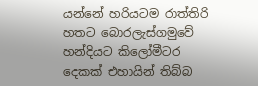යන්නේ හරියටම රාත්තිරි හතට බොරලැස්ගමුවේ හන්දි‍යට කිලෝමීටර දෙකක් එහායින් තිබ්බ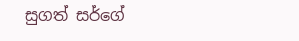සුගත් සර්ගේ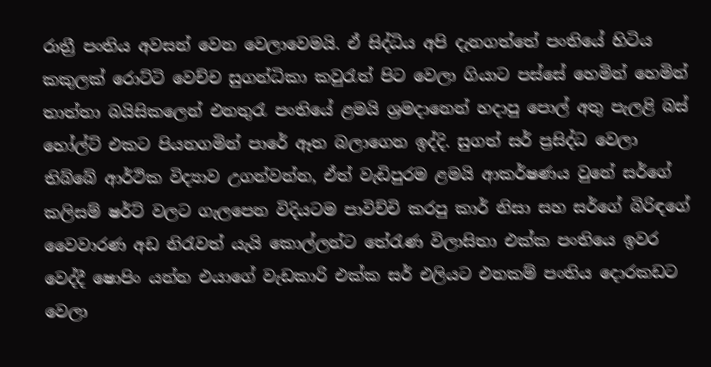රාත්‍රී පංතිය අවසන් වෙන වෙලාවෙමයි. ඒ සිද්ධිය අපි දැනගත්තේ පංතියේ හිටිය කකුලක් රොට්ටි වෙච්ච සුගන්ධිකා කවුරැත් පිට වෙලා ගියාට පස්සේ හෙමින් හෙමින් තාත්තා බයිසිකලෙන් එනතුරැ පංතියේ ළමයි ශ්‍රමදානෙන් හදාපු පොල් අතු පැලළි බස් හෝල්ට් එකට පියනගමින් පාරේ ඈත බලාගෙන ඉද්දි. සුගත් සර් ප්‍රසිද්ධ වෙලා තිබ්බේ ආර්ථික විද්‍යාව උගන්වන්න, ඒත් වැඩිපුරම ළමයි ආකර්ෂණය වුනේ සර්ගේ කලිසම් ෂර්ට් වලට ගැලපෙන විදියටම පාවිච්චි කරපු කාර් නිසා සහ සර්ගේ බිරිඳගේ වෛවාරණ අඩ නිරැවත් යැයි කොල්ලන්ට තේරැණ විලාසිතා එක්ක පංතියෙ ඉවර වෙද්දී ෂොපිං යන්න එයාගේ වැඩකාරි එක්ක සර් එලියට එනකම් පංතිය දොරකඩට වෙලා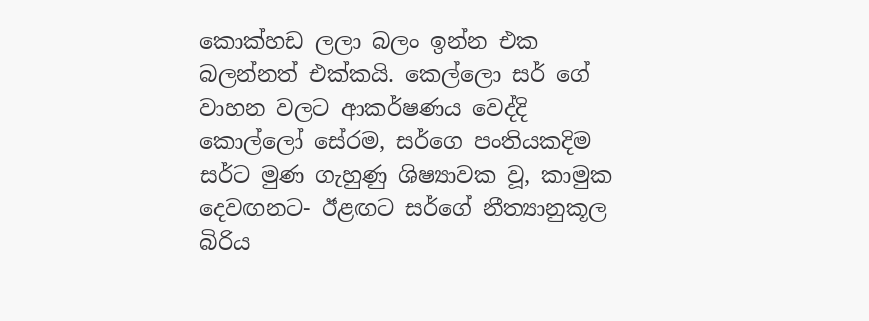කොක්හඩ ලලා බලං ඉන්න එක බලන්නත් එක්කයි. කෙල්ලො සර් ගේ වාහන වලට ආකර්ෂණය වෙද්දි කොල්ලෝ සේරම, සර්ගෙ පංතියකදිම සර්ට මුණ ගැහුණු ශිෂ්‍යාවක වූ, කාමුක දෙවඟනට- ඊළඟට සර්ගේ නීත්‍යානුකූල බිරිය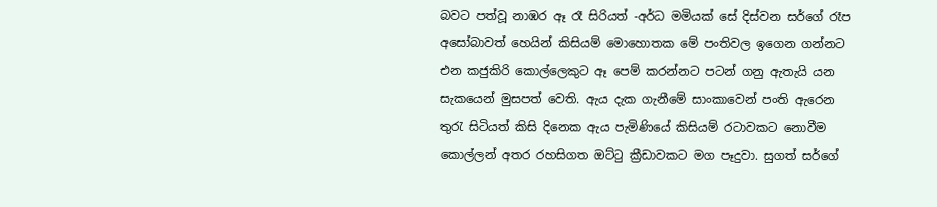බවට පත්වූ නාඹර ඈ රෑ සිරියත් -අර්ධ මමියක් සේ දිස්වන සර්ගේ රෑප අසෝබාවත් හෙයින් කිසියම් මොහොතක මේ පංතිවල ඉගෙන ගන්නට එන කජුකිරි කොල්ලෙකුට ඈ පෙම් කරන්නට පටන් ගනු ඇතැයි යන සැකයෙන් මුසපත් වෙති. ඇය දැක ගැනීමේ සාංකාවෙන් පංති ඇරෙන තුරැ සිටියත් කිසි දිනෙක ඇය පැමිණියේ කිසියම් රටාවකට නොවීම කොල්ලන් අතර රහසිගත ඔට්ටු ක්‍රීඩාවකට මග පෑදුවා. සුගත් සර්ගේ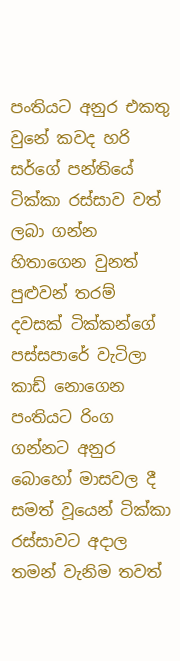පංතියට අනුර එකතු වුනේ කවද හරි සර්ගේ පන්තියේ ටික්කා රස්සාව වත් ලබා ගන්න හිතාගෙන වුනත් පුළුවන් තරම් දවසක් ටික්කන්ගේ පස්සපාරේ වැටිලා කාඩ් නොගෙන පංතියට රිංග ගන්නට අනුර බො‍හෝ මාසවල දී සමත් වූයෙන් ටික්කා රස්සාවට අදාල තමන් වැනිම තවත්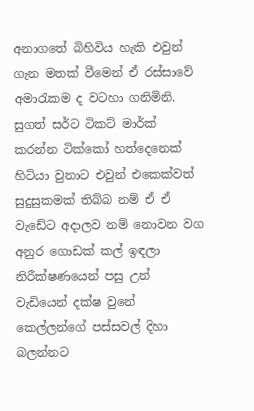අනාගතේ බිහිවිය හැකි එවුන් ගැන මතක් වීමෙන් ඒ රස්සාවේ අමාරැකම ද වටහා ගනිමිනි. සුගත් සර්ට ටිකට් මාර්ක් කරන්න ටික්කෝ හත්දෙනෙක් හිටියා වුනාට එවුන් එකෙක්වත් සුදුසුකමක් තිබ්බ නම් ඒ ඒ වැඩේට අදාලව නම් නොවන වග අනුර ගොඩක් කල් ඉඳලා නිරීක්ෂණයෙන් පසු උන් වැඩියෙන් දක්ෂ වුනේ කෙල්ලන්ගේ පස්සවල් දිහා බලන්නට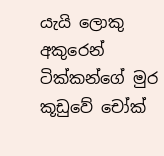යැයි ලොකු අකුරෙන් ටික්කන්ගේ මුර කූඩුවේ චෝක්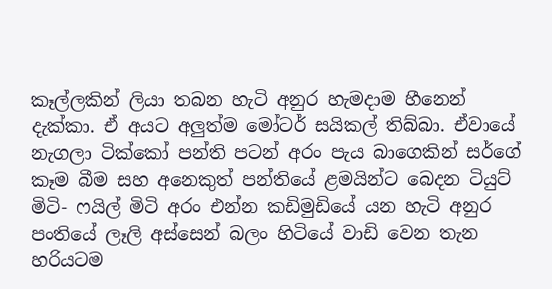කෑල්ලකින් ලියා තබන හැටි අනුර හැමදාම හීනෙන් දැක්කා. ඒ අයට අලුත්ම මෝටර් සයිකල් තිබ්බා. ඒවායේ නැගලා ටික්කෝ පන්ති පටන් අරං පැය බාගෙකින් සර්ගේ කෑම බීම සහ අනෙකුත් පන්තියේ ළමයින්‍ට බෙදන ටියුට් මිටි- ෆයිල් මිටි අරං එන්න කඩිමුඩියේ යන හැටි අනුර පංතියේ ලෑලි අස්සෙන් බලං හිටියේ වාඩි වෙන තැන හරියටම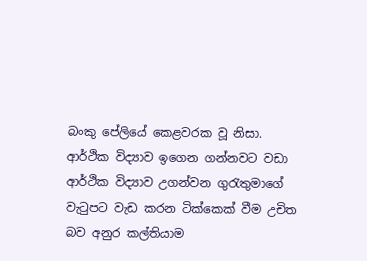බංකු පේලියේ කෙළවරක වූ නිසා. ආර්ථික විද්‍යාව ඉගෙන ගන්නවට වඩා ආර්ථික විද්‍යාව උගන්වන ගුරැතුමාගේ වැටුපට වැඩ කරන ටික්කෙක් වීම උචිත බව අනුර කල්තියාම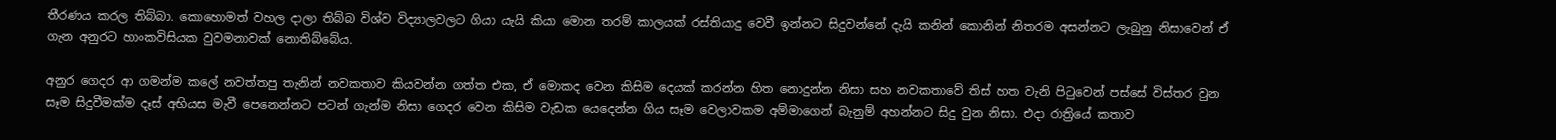තීරණය කරල තිබ්බා. කොහොමත් වහල දාලා තිබ්බ විශ්ව විද්‍යාලවලට ගියා යැයි කියා මොන තරම් කාලයක් රස්තියාදු වෙවී ඉන්නට සිදුවන්නේ දැයි කනින් කොනින් නිතරම අසන්නට ලැබුනු නිසාවෙන් ඒ ගැන අනුරට හාංකවිසියක වුවමනාවක් නොතිබ්බේය.

අනුර ගෙදර ආ ගමන්ම කලේ නවත්තපු තැනින් නවකතාව කියවන්න ගත්ත එක, ඒ මොකද වෙන කිසිම දෙයක් කරන්න හිත නොදුන්න නිසා සහ නවකතාවේ තිස් හත වැනි පිටුවෙන් පස්සේ විස්තර වුන සෑම සිදුවීමක්ම දෑස් අභියස මැවී පෙනෙන්නට පටන් ගැන්ම නිසා ගෙදර වෙන කිසිම වැඩක යෙදෙන්න ගිය සෑම වෙලාවකම අම්මාගෙන් බැනුම් අහන්නට සිදු වුන නිසා. එදා රාත්‍රියේ කතාව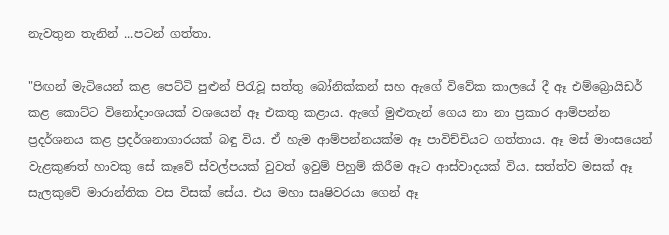නැවතුන තැනින් ...පටන් ගත්තා.

"පිඟන් මැටියෙන් කළ පෙට්ටි පුළුන් පිරැවූ සත්තු බෝනික්කන් සහ ඇගේ විවේක කාලයේ දී ඈ එම්බ්‍රොයිඩර් කළ කොට්ට විනෝදාංශයක් වශයෙන් ඈ එකතු කළාය. ඇගේ මුළුතැන් ගෙය නා නා ප්‍රකාර ආම්පන්න ප්‍රදර්ශනය කළ ප්‍රදර්ශනාගාරයක් බඳු විය‍. ඒ හැම ආම්පන්නයක්ම ඈ පාවිච්චියට ගත්තාය. ඈ මස් මාංසයෙන් වැළකුණත් හාවකු සේ කෑවේ ස්වල්පයක් වුවත් ඉවුම් පිහුම් කිරීම ඈට ආස්වාදයක් විය. සත්ත්ව මසක් ඈ සැලකුවේ මාරාන්තික වස විසක් සේය. එය මහා සෘෂිවරයා ගෙන් ඈ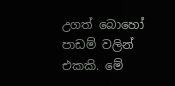උගත් බො‍හෝ පාඩම් වලින් එකකි. මේ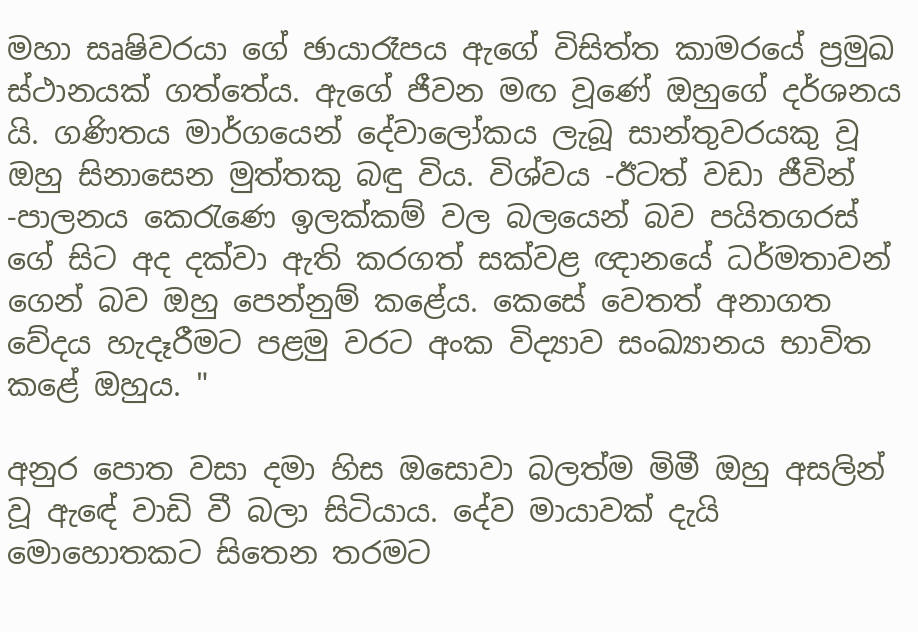මහා සෘෂිවරයා ගේ ඡායාරෑපය ඇගේ විසිත්ත කාම‍රයේ ප්‍රමුඛ ස්ථානයක් ගත්තේය. ඇගේ ජීවන මඟ වූණේ ඔහුගේ දර්ශනය යි. ගණිතය මාර්ගයෙන් දේවාලෝකය ලැබූ සාන්තුවරයකු වූ ඔහු සිනාසෙන මුත්තකු බඳු විය. විශ්වය -ඊටත් වඩා ජීවින් -පාලනය කෙරැණෙ ඉලක්කම් වල බලයෙන් බව පයිතගරස් ගේ සිට අද දක්වා ඇති කරගත් සක්වළ ඥානයේ ධර්මතාවන් ගෙන් බව ඔහු පෙන්නුම් ‍කළේය. කෙසේ වෙතත් අනාගත වේදය හැදෑරීමට පළමු වරට අංක විද්‍යාව සංඛ්‍යානය භාවිත කළේ ඔහුය. "

අනුර පොත වසා දමා හිස ඔසොවා බලත්ම මිමී ඔහු අසලින් වූ ඇඳේ වාඩි වී බලා සිටියාය. දේව මායාවක් දැයි මොහොතකට සිතෙන තරමට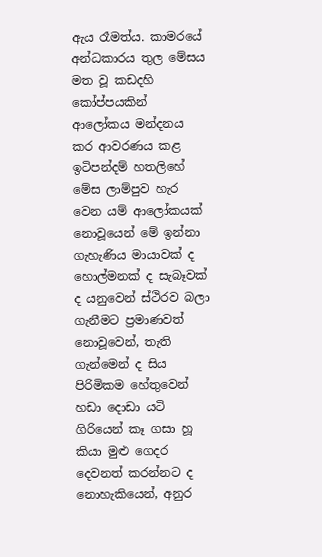ඇය රෑමත්ය. කාමරයේ අන්ධකාරය තුල මේසය මත වූ කඩදහි කෝප්පයකින් ආලෝකය මන්දනය කර ආවරණය කළ ඉටිපන්දම් හතලිහේ මේස ලාම්පුව හැර වෙන යම් ආලෝකයක් නොවූයෙන් මේ ඉන්නා ගැහැණිය මායාවක් ද හොල්මනක් ද සැබෑවක් ද යනුවෙන් ස්ථිරව බලා ගැනීමට ප්‍රමාණවත් නොවූවෙන්, තැති ගැන්මෙන් ද සිය පිරිමිකම හේතුවෙන් හඩා දොඩා යටි ගිරියෙන් කෑ ගසා හූ කියා මුළු ගෙදර දෙවනත් කරන්නට ද නොහැකියෙන්, අනුර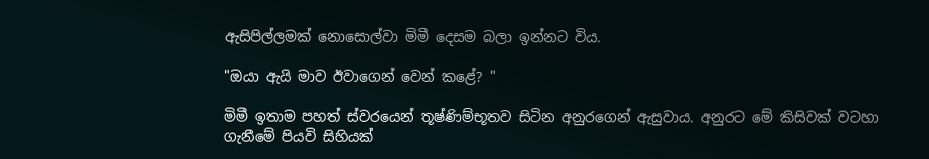ඇසිපිල්ලමක් නොසොල්වා මිමී දෙසම බලා ඉන්නට විය.

"ඔයා ඇයි මාව ඊවාගෙන් වෙන් කළේ? "

මිමී ඉතාම පහත් ස්වරයෙන් තූෂ්ණිම්භූතව සිටින අනුරගෙන් ඇසුවාය. අනුරට මේ කිසිවක් වටහා ගැනීමේ පියවි සිහියක්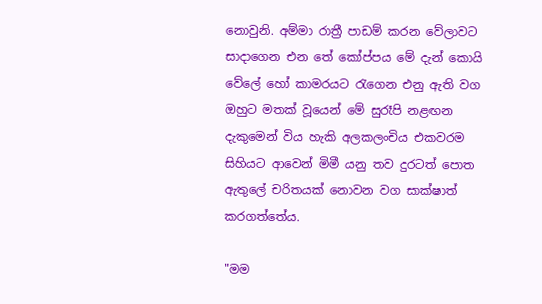නොවුනි. අම්මා රාත්‍රී පාඩම් කරන වේලාවට සාදාගෙන එන තේ කෝප්පය මේ දැන් කොයි වේලේ හෝ කාමරයට රැගෙන එනු ඇති වග ඔහුට මතක් වූයෙන් මේ සුරෑපි නළඟන දැකුමෙන් විය හැකි අලකලංචිය එකවරම සිහියට ආවෙන් මිමී යනු තව දුරටත් පොත ඇතුලේ චරිතයක් නොවන වග සාක්ෂාත් කරගත්තේය.

"මම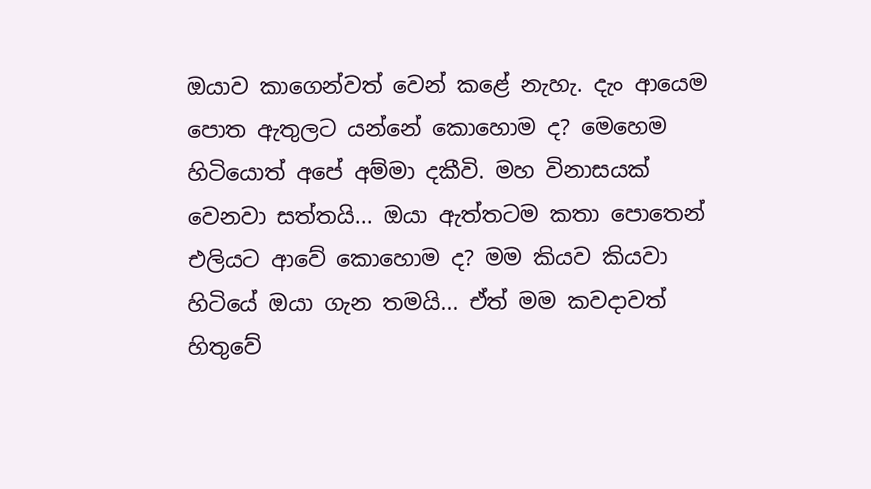ඔයා‍ව කාගෙන්වත් වෙන් කළේ නැහැ. දැං ආයෙම පොත ඇතුලට යන්නේ කොහොම ද? මෙහෙම හිටියොත් අපේ අම්මා දකීවි. මහ විනාසයක් වෙනවා සත්තයි... ඔයා‍ ඇත්තටම කතා පොතෙන් එලියට ආවේ කොහොම ද? මම කියව කියවා හිටියේ ඔයා ගැන තමයි... ඒත් මම කවදාවත් හිතුවේ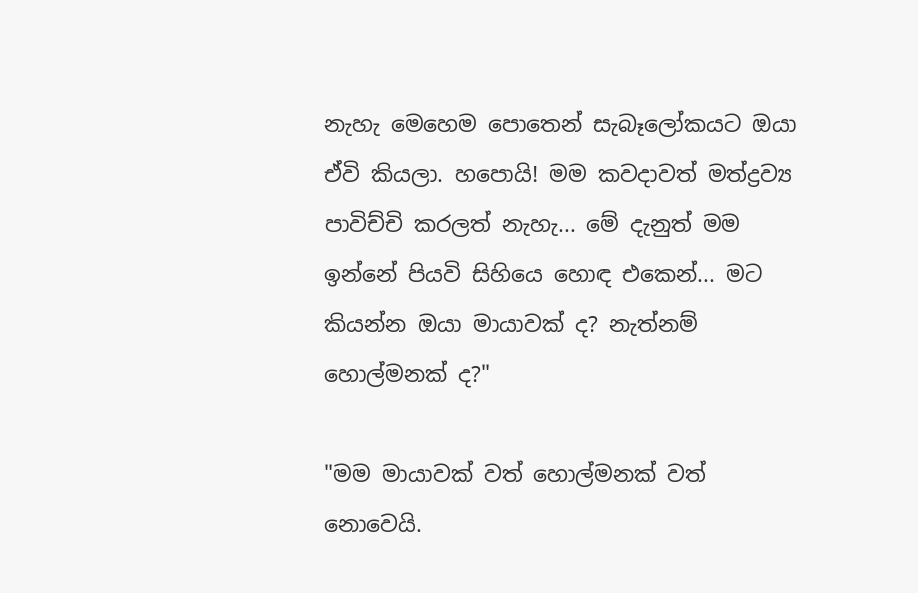නැහැ මෙහෙම පොතෙන් සැබෑලෝකයට ඔයා‍ ඒවි කියලා. හපොයි! මම කවදාවත් මත්ද්‍රව්‍ය පාවිච්චි කරලත් නැහැ... මේ දැනුත් මම ඉන්නේ පියවි සිහියෙ හොඳ එකෙන්... මට කියන්න ඔයා මායාවක් ද? නැත්නම් හොල්මනක් ද?"

"මම මායාවක් වත් හොල්මනක් වත් නොවෙයි.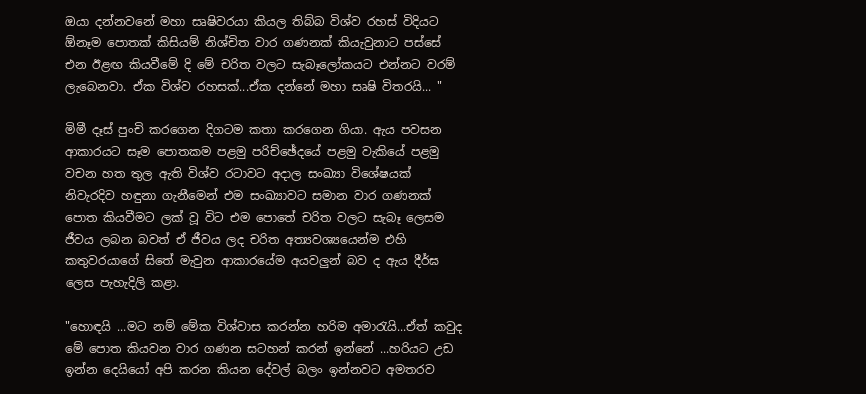ඔයා දන්නවනේ මහා සෘෂිවරයා කියල තිබ්බ විශ්ව රහස් විදියට ඕනෑම ‍පොතක් කිසියම් නිශ්චිත වාර ගණනක් කියැවුනාට පස්සේ එන ඊළඟ කියවීමේ දි මේ චරිත වලට සැබෑලෝකයට එන්නට වරම් ලැබෙනවා. ඒක විශ්ව රහසක්...ඒක දන්නේ මහා සෘෂි විතරයි... "

මිමී දෑස් පුංචි කරගෙන දිගටම කතා කරගෙන ගියා. ඇය පවසන ආකාරයට සෑම පොතකම පළමු පරිච්ඡේදයේ පළමු වැකියේ පළමු වචන හත තුල ඇති විශ්ව රටාවට අදාල සංඛ්‍යා විශේෂයක් නිවැරදිව හඳුනා ගැනීමෙන් එම සංඛ්‍යාවට සමාන වාර ගණනක් පොත කියවීමට ලක් වූ විට එම පොතේ චරිත වලට සැබෑ ලෙසම ජීවය ලබන බවත් ඒ ජීවය ලද චරිත අත්‍යවශ්‍යයෙන්ම එහි කතුවරයාගේ සිතේ මැවුන ආකාරයේම අයවලුන් බව ද ඇය දීර්ඝ ලෙස පැහැදිලි කළා.

"හොඳයි ...මට නම් මේක විශ්වාස කරන්න හරිම අමාරැයි...ඒත් කවුද මේ පොත කියවන වාර ගණන සටහන් කරන් ඉන්නේ ...හරියට උඩ ඉන්න දෙයියෝ අපි කරන කියන දේවල් බලං ඉන්නවට අමතරව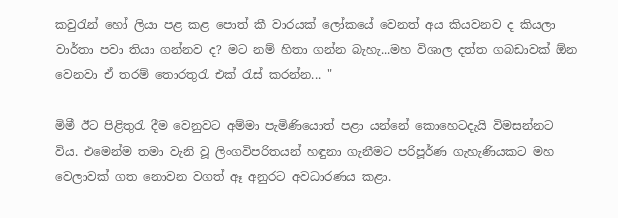කවුරැන් හෝ ලියා පළ කළ පොත් කී වාරයක් ලෝකයේ වෙනත් අය කියවනව ද කියලා වාර්තා පවා තියා ගන්නව ද? මට නම් හිතා ගන්න බැහැ...මහ විශාල දත්ත ගබඩාවක් ඕන වෙනවා ඒ තරම් ‍තොරතුරැ එක් රැස් කරන්න... "

මිමී ඊට පිළිතුරැ දීම වෙනුවට අම්මා පැමිණියොත් පළා යන්නේ කොහෙටදැයි විමසන්නට විය. එමෙන්ම තමා වැනි වූ ලිංගවිපරිතයන් හඳුනා ගැනීමට පරිපූර්ණ ගැහැ‍ණියකට මහ වෙලාවක් ගත නොවන වගත් ඈ අනුරට අවධාරණය කළා.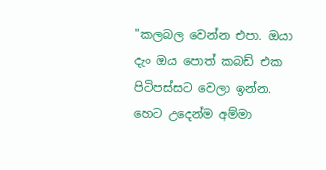"කලබල වෙන්න එපා. ඔයා දැං ඔය පොත් කබඩ් එක පිටිපස්සට වෙලා ඉන්න. හෙට උදෙන්ම අම්මා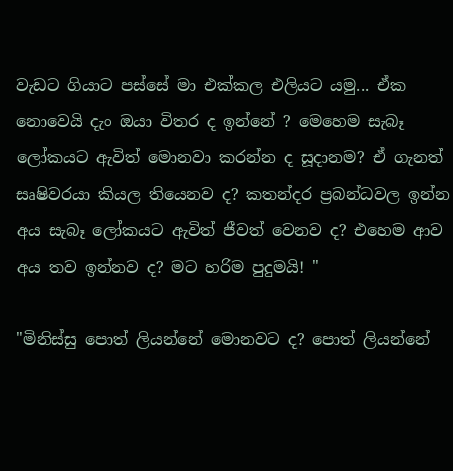වැඩට ගියාට පස්සේ මා එක්කල එලියට යමු... ඒක නොවෙයි දැං ඔයා විතර ද ඉන්නේ ? මෙහෙම සැබෑ‍ ලෝකයට ඇවිත් මොනවා කරන්න ද සූදානම? ඒ ගැනත් සෘෂිවරයා කියල තියෙනව ද? කතන්දර ප්‍රබන්ධවල ඉන්න අය සැබෑ ලෝකයට ඇවිත් ජීවත් වෙනව ද? එහෙම ආව අය තව ඉන්නව ද? මට හරිම පුදුමයි! "

"මිනිස්සු පොත් ලියන්නේ මොනවට ද? පොත් ලියන්නේ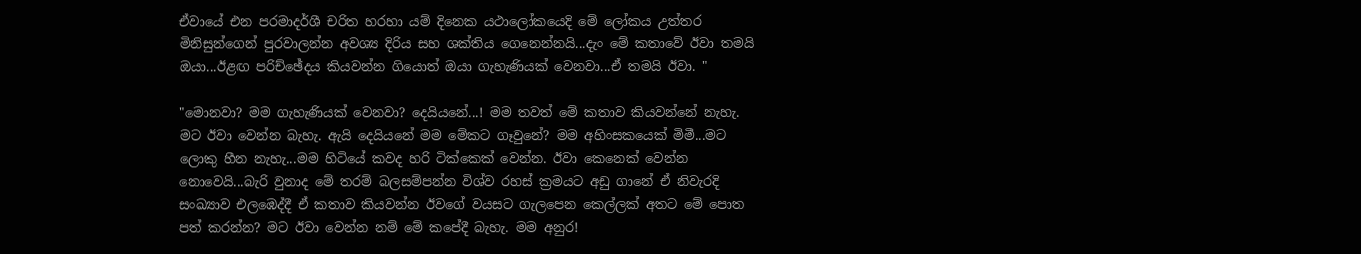ඒවායේ එන පරමාදර්ශී චරිත හරහා යම් දිනෙක යථාලෝකයෙදි මේ ලෝකය උත්තර මිනිසුන්ගෙන් පුරවාලන්න අවශ්‍ය දිරිය සහ ශක්තිය ගෙනෙන්නයි...දැං මේ කතාවේ ඊවා තමයි ඔයා...ඊළඟ පරිච්ඡේදය කියවන්න ගියොත් ඔයා ගැහැණියක් වෙනවා...ඒ තමයි ඊවා. "

"මොනවා? මම ගැහැණියක් වෙනවා? දෙයියනේ...! මම තවත් මේ කතාව කියවන්නේ නැහැ. මට ඊවා වෙන්න බැහැ. ඇයි දෙයියනේ මම මේකට ගෑවුනේ? මම අහිංසකයෙක් මිමී...මට ලොකු හීන නැහැ...මම හිටියේ කවද හරි ටික්කෙක් වෙන්න. ඊවා කෙනෙක් වෙන්න නොවෙයි...බැරි වුනාද මේ තරම් බලසම්පන්න විශ්ව රහස් ක්‍රමයට අඩු ගානේ ඒ නිවැරදි සංඛ්‍යාව එලඹෙද්දී ඒ කතාව කියවන්න ඊවගේ වයසට ගැලපෙන කෙල්ලක් අතට මේ පොත පත් කරන්න? මට ඊවා වෙන්න නම් මේ කපේදී බැහැ. මම අනුර!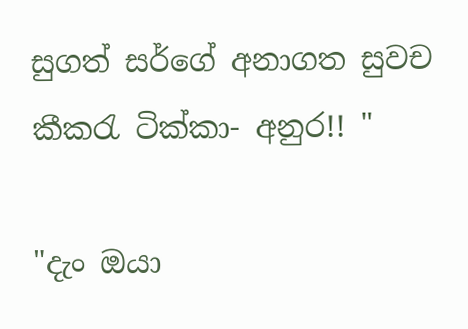සුගත් සර්ගේ අනාගත සුවච කීකරැ ටික්කා- අනුර!! "

"දැං ඔයා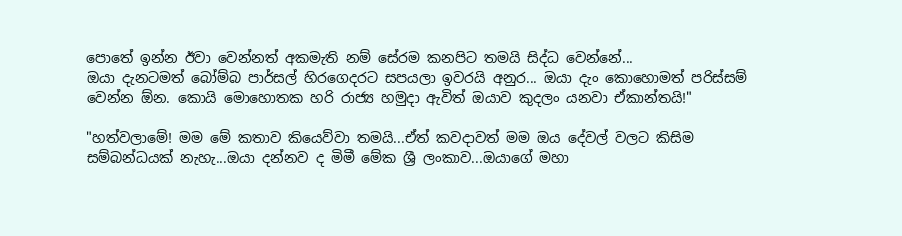පොතේ ඉන්න ඊවා වෙන්නත් අකමැති නම් සේරම කනපිට තමයි සිද්ධ වෙන්නේ...
ඔයා දැනටමත් බෝම්බ පාර්සල් හිරගෙදරට සපයලා ඉවරයි අනුර... ඔයා දැං කොහොමත් පරිස්සම් වෙන්න ඕන. කොයි මොහොතක හරි රාජ්‍ය හමුදා ඇවිත් ඔයාව කුදලං යනවා ඒකාන්තයි!"

"හත්වලාමේ! මම මේ කතාව කියෙව්වා තමයි...ඒත් කවදාවත් මම ඔය දේවල් වලට කිසිම සම්බන්ධයක් නැහැ...ඔයා දන්නව ද මිමී මේක ශ්‍රී ලංකාව...ඔයාගේ මහා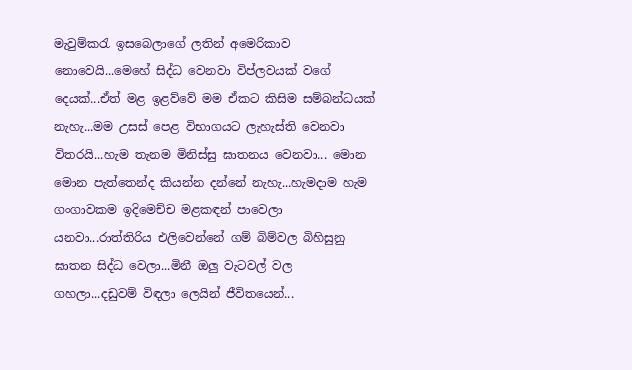මැවුම්කරැ ඉසබෙලාගේ ලතින් අමෙරිකාව නොවෙයි...මෙහේ සිද්ධ වෙනවා විප්ලවයක් වගේ දෙයක්...ඒත් මළ ඉළව්වේ මම ඒකට කිසිම සම්බන්ධයක් නැහැ...මම උසස් පෙළ විභාගයට ලැහැස්ති වෙනවා විතරයි...හැම තැනම මිනිස්සු ඝාතනය වෙනවා... මොන මොන පැත්තෙන්ද කියන්න දන්නේ නැහැ...හැමදාම හැම ගංගාවකම ඉදිමෙච්ච මළකඳන් පාවෙලා යනවා...රාත්තිරිය එලිවෙන්නේ ගම් බිම්වල බිහිසුනු ඝාතන සිද්ධ වෙලා...මිනී ඔලු වැටවල් වල ගහලා...දඩුවම් විඳලා ලෙයින් ජීවි‍තයෙන්...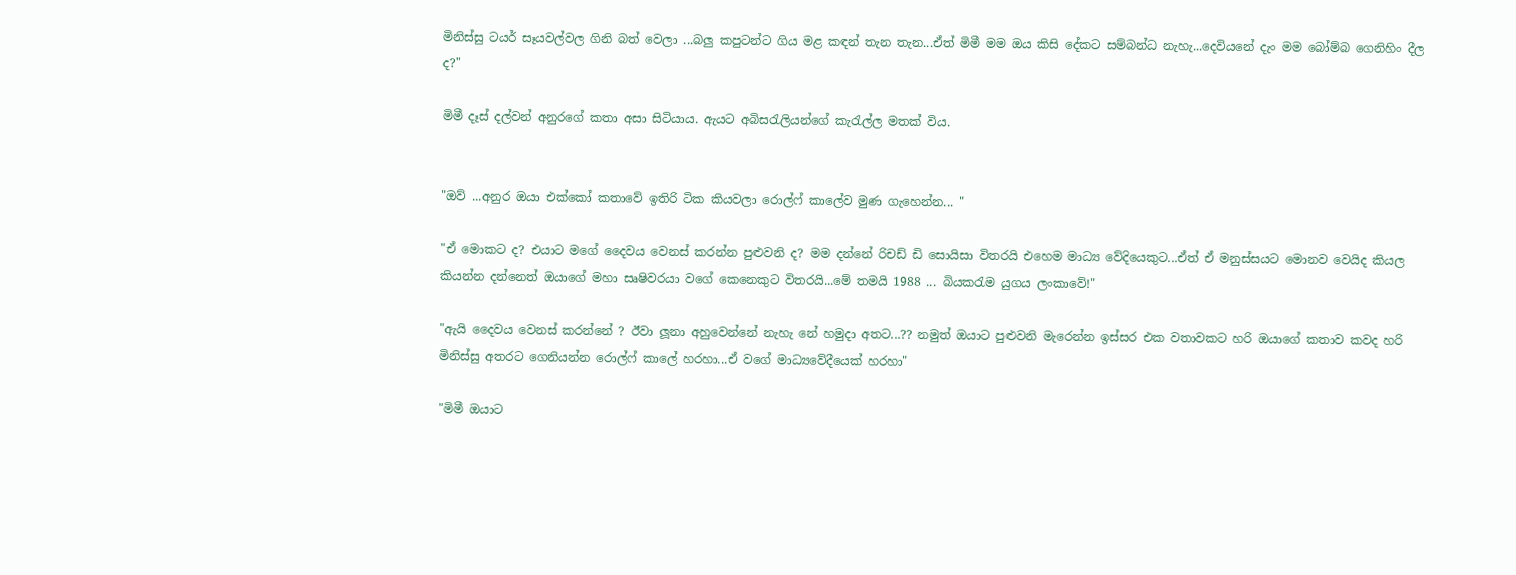මිනිස්සු ටයර් සෑයවල්වල ගිනි බත් වෙලා ...බලු කපුටන්ට ගිය මළ කඳන් තැන තැන...ඒත් මිමී මම ඔය කිසි දේකට සම්බන්ධ නැහැ...දෙවියනේ දැං මම බෝම්බ ගෙනිහිං දීල ද?"

මිමී දෑස් දල්වන් අනුරගේ කතා අසා සිටියාය. ඇයට අබිසරැලියන්ගේ කැරැල්ල මතක් විය.


"ඔව් ...අනුර ඔයා එක්කෝ කතාවේ ඉතිරි ටික කියවලා රොල්ෆ් කාලේව මුණ ගැහෙන්න... "

"ඒ මොකට ද? එයාට මගේ දෛවය වෙනස් කරන්න පුළුවනි ද? මම දන්නේ රිචඩ් ඩි සොයිසා විතරයි එහෙම මාධ්‍ය වේදියෙකුට...ඒත් ඒ මනුස්සයට ‍මොනව වෙයිද කියල කියන්න දන්නෙත් ඔයාගේ මහා සෘෂිවරයා වගේ කෙනෙකුට විතරයි...මේ තමයි 1988 ... බියකරැම යුගය ලංකාවේ!"

"ඇයි දෛවය වෙනස් කරන්නේ ? ඊවා ලූනා අහුවෙන්නේ නැහැ නේ හමුදා අතට...?? නමුත් ඔයාට පුළුවනි මැරෙන්න ඉස්සර එක වතාවකට හරි ඔයාගේ කතාව කවද හරි මිනිස්සු අතරට ගෙනියන්න රොල්ෆ් කාලේ හරහා...ඒ වගේ මාධ්‍යවේදීයෙක් හරහා"

"මිමී ඔයාට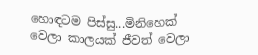හොඳටම පිස්සු...මිනිහෙක් වෙලා කාලයක් ජීවත් වෙලා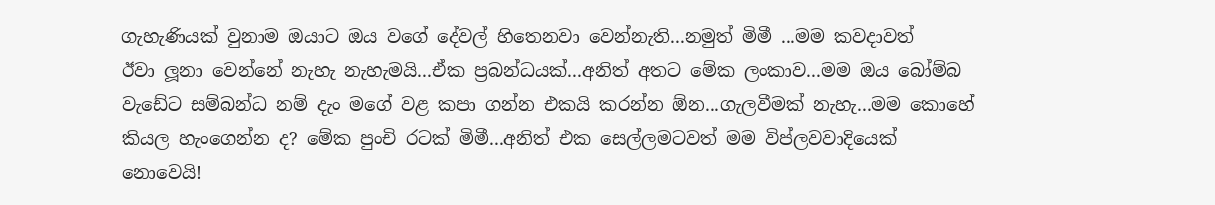ගැහැණියක් වුනාම ඔයාට ඔය වගේ දේවල් හිතෙනවා වෙන්නැති...නමුත් මිමී ...මම කවදාවත් ඊවා ‍ලූනා වෙන්නේ නැහැ නැහැමයි...ඒක ප්‍රබන්ධයක්...අනිත් අතට මේක ලංකාව...මම ඔය බෝම්බ වැඩේට සම්බන්ධ නම් දැං මගේ වළ කපා ගන්න එකයි කරන්න ඕන...ගැලවීමක් නැහැ...මම කො‍හේ කියල හැංගෙන්න ද? මේක පුංචි රටක් මිමී...අනිත් එක සෙල්ලමටවත් මම විප්ලවවාදියෙක් නොවෙයි!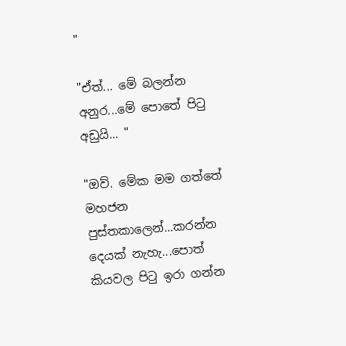"

"ඒත්... මේ බලන්න අනුර...මේ පොතේ පිටු අඩුයි... "

"ඔව්. මේක මම ගත්තේ මහජන පුස්තකාලෙන්...කරන්න දෙයක් නැහැ...පොත් කියවල පිටු ඉරා ගන්න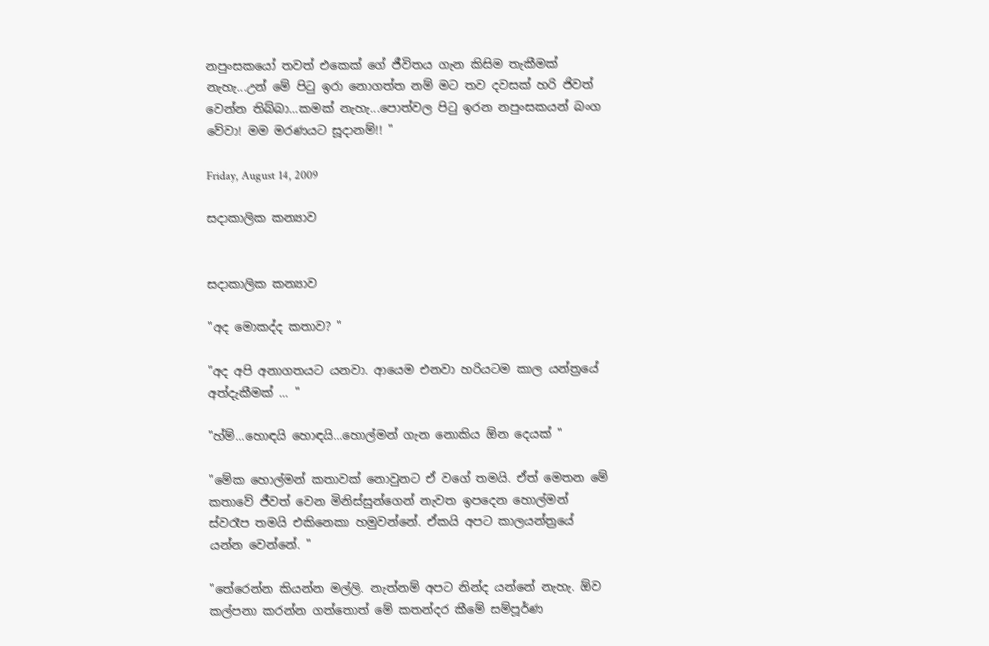නපුංසකයෝ තවත් එකෙක් ගේ ජීවිතය ගැන කිසිම තැකීමක් නැහැ...උන් මේ පිටු ඉරා‍ නොගත්ත නම් මට තව දවසක් හරි ජිවත් වෙන්න තිබ්බා...කමක් නැහැ...පොත්වල පිටු ඉරන නපුංසකයන් බංග වේවා! මම මරණයට සූදානම්!! "

Friday, August 14, 2009

සදාකාලික කන්‍යාව


සදාකාලික කන්‍යාව

"අද මොකද්ද කතාව? "

"අද අපි අනාගතයට යනවා. ආයෙම එනවා හරියටම කාල යන්ත්‍රයේ අත්දැකීමක් ... "

"හ්ම්...හොඳයි හොඳයි...හොල්මන් ගැන නොකිය ඕන දෙයක් "

"මේක හොල්මන් කතාවක් නොවුනට ඒ වගේ තමයි. ඒත් මෙතන මේ කතාවේ ජීවත් වෙන මිනිස්සු‍න්ගෙන් නැවත ඉපදෙන හොල්මන් ස්වරෑප තමයි එකිනෙකා හමුවන්නේ. ඒකයි අපට කාලයන්‍ත්‍රයේ යන්න වෙන්නේ. "

"තේ‍රෙන්න කියන්න මල්ලි. නැත්නම් අපට නින්ද යන්නේ නැහැ. ඕව කල්පනා කරන්න ගත්තොත් මේ කතන්දර කීමේ සම්පූර්ණ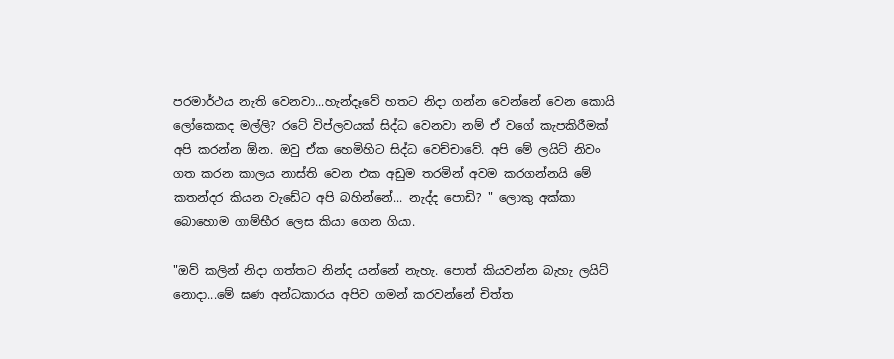පරමාර්ථය නැති වෙනවා...හැන්දෑවේ හතට නිදා ගන්න වෙන්නේ වෙන කොයි ලෝකෙකද මල්ලි? රටේ විප්ලවයක් සිද්ධ වෙනවා නම් ඒ වගේ කැපකිරීමක් අපි කරන්න ඕන. ඔවු ඒක හෙමිහිට සිද්ධ වෙච්චාවේ. අපි මේ ලයිට් නිවං ගත කරන කාලය නාස්ති වෙන එක අඩුම තරමින් අවම කරගන්නයි මේ කතන්දර කියන ‍වැඩේට අපි බහින්නේ... නැද්ද පොඩි? " ලොකු අක්කා බොහොම ගාම්භීර ලෙස කියා ගෙන ගියා.

"ඔව් කලින් නිදා ගත්තට නින්ද යන්නේ නැහැ. පොත් කියවන්න බැහැ ලයිට් නොදා...මේ ඝණ අන්ධකාරය අපි‍ව ගමන් කරවන්නේ චිත්ත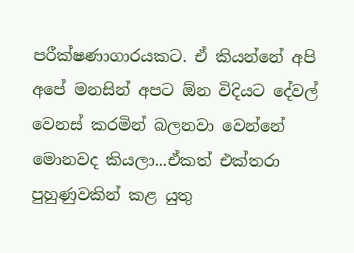පරීක්ෂණාගාරයකට. ඒ කියන්නේ අපි අපේ මනසින් අපට ඕන විදියට දේවල් වෙනස් කරමින් බලනවා වෙන්නේ මොනවද කියලා...ඒකත් එක්තරා පුහුණුවකින් කළ යුතු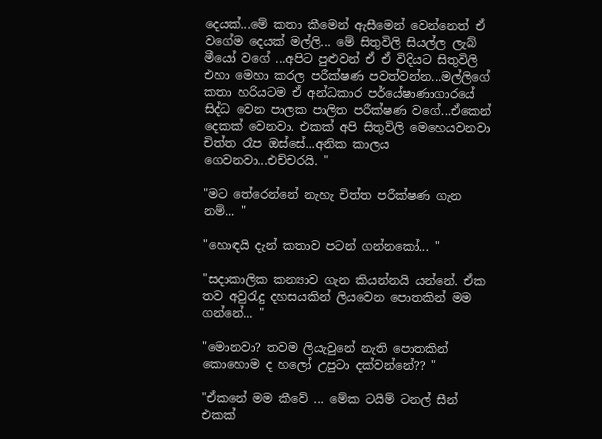දෙයක්...මේ කතා කීමෙන් ඇසීමෙන් වෙන්නෙත් ඒ වගේම දෙයක් මල්ලි... මේ සිතුවිලි සියල්ල ලැබ් මීයෝ වගේ ...අපිට පුළුවන් ඒ ඒ විදියට සිතුවිලි එහා මෙහා කරල පරීක්ෂණ පවත්වන්න...මල්ලිගේ කතා හරියටම ඒ අන්ධකාර පර්යේෂාණා‍ගාරයේ සිද්ධ වෙන පාලක පාලිත පරීක්ෂණ වගේ...ඒකෙන් දෙකක් වෙනවා. එකක් අපි සිතුවිලි මෙහෙයවනවා චිත්ත රෑප ඔස්සේ...අනික කාලය ගෙවනවා...එච්චරයි. "

"මට තේරෙන්නේ නැහැ චිත්ත පරීක්ෂණ ගැන නම්... "

"හොඳයි දැන් කතාව පටන් ගන්නකෝ... "

"සදාකාලික කන්‍යාව ගැන කියන්නයි යන්නේ. ඒක තව අවුරැදු දහසයකින් ලියවෙන පොතකින් මම ගන්නේ... "

"මොනවා? තවම ලියැවුනේ නැති පොතකින් කොහොම ද හලෝ උපුටා දක්වන්නේ?? "

"ඒකනේ මම කීවේ ... මේක ටයිම් ටනල් සීන් එකක්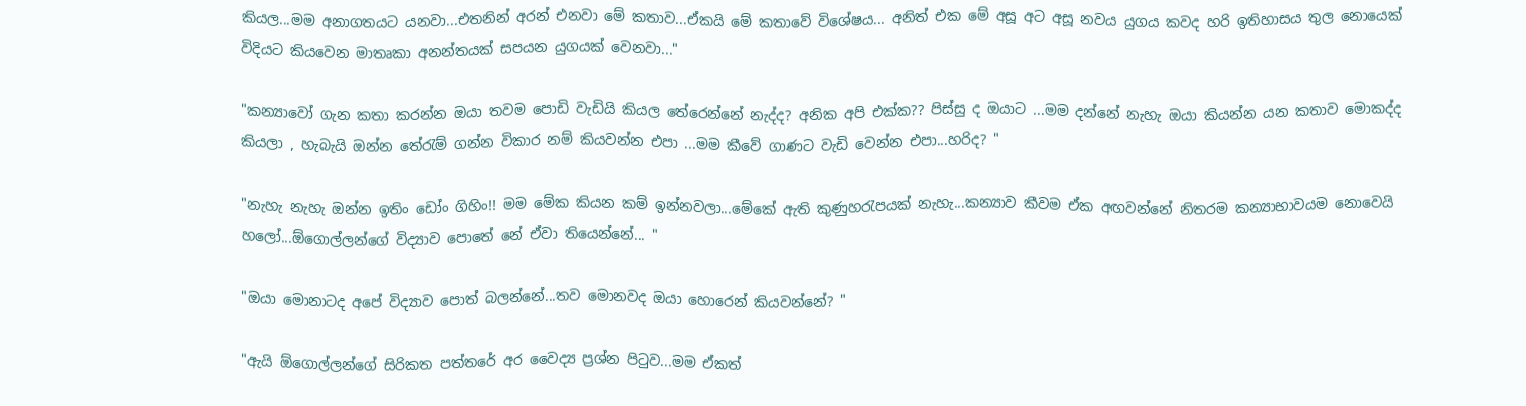කියල...මම අනාගතයට යනවා...එතනින් අරන් එනවා මේ කතාව...ඒකයි මේ කතාවේ විශේෂය... අනිත් එක මේ අසූ අට අසූ නවය යුගය කවද හරි ඉතිහාසය තුල නොයෙක් විදියට කියවෙන මාතෘකා අනන්තයක් සපයන යුගයක් වෙනවා..."

"කන්‍යාවෝ ගැන කතා කරන්න ඔයා තවම පොඩි වැඩියි කියල තේරෙන්නේ නැද්ද? අනික අපි එක්ක?? පිස්සු ද ඔයාට ...මම දන්නේ නැහැ ඔයා කියන්න යන කතාව මොකද්ද කියලා , හැබැයි ඔන්න තේරැම් ගන්න විකාර නම් කියවන්න එපා ...මම කීවේ ගාණට වැඩි වෙන්න එපා...හරිද? "

"නැහැ නැහැ ඔන්න ඉතිං ඩෝං ගිහිං!! මම මේක කියන කම් ඉන්නවලා...මේකේ ඇති කුණුහරැපයක් නැහැ...කන්‍යාව කීවම ඒක අඟවන්නේ නිතරම කන්‍යාභාවයම නොවෙයි හලෝ...ඕගොල්ලන්ගේ විද්‍යාව පොතේ නේ ඒවා තියෙන්නේ... "

"ඔයා මොනාටද අපේ විද්‍යාව පොත් බලන්නේ...තව මොනවද ඔයා හොරෙන් කියවන්නේ? "

"ඇයි ඕ‍ගොල්ලන්ගේ සිරිකත පත්තරේ අර වෛද්‍ය ප්‍රශ්න පිටුව...මම ඒකත්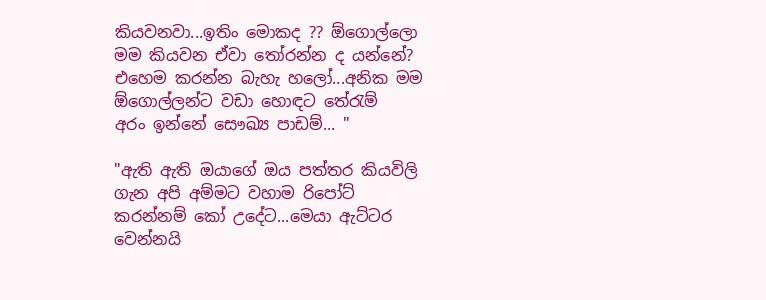කියවනවා...ඉතිං මොකද ?? ඕගොල්ලො මම කියවන ඒවා තෝරන්න ද යන්නේ? එහෙම කරන්න බැහැ හලෝ...අනික මම ඕගොල්ලන්ට වඩා හොඳට තේරැම් අරං ‍ඉන්නේ සෞඛ්‍ය පාඩම්... "

"ඇති ඇති ඔයාගේ ඔය පත්තර කියවිලි ගැන අපි අම්මට වහාම රිපෝට් කරන්නම් කෝ උදේට...මෙයා ඇට්ටර වෙන්නයි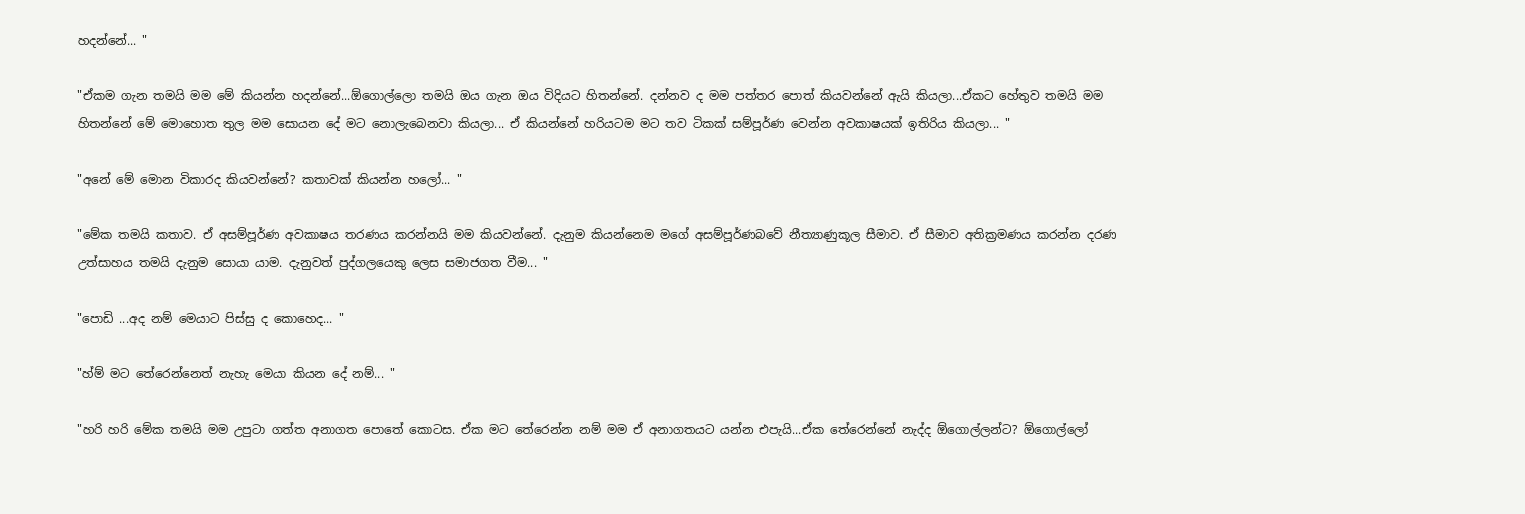හදන්නේ... "

"ඒකම ගැන තමයි ‍මම‍ මේ කියන්න හදන්නේ...ඕගොල්ලො තමයි ඔය ගැන ඔය විදියට හිතන්නේ. දන්නව ද මම පත්තර පොත් කියවන්නේ ඇයි කියලා...ඒකට හේතුව තමයි මම හිතන්නේ මේ මොහොත තුල මම සොයන දේ මට නොලැබෙනවා කියලා... ඒ කියන්නේ හරියටම මට තව ටිකක් සම්පූර්ණ වෙන්න අවකාෂයක් ඉතිරිය කියලා... "

"අනේ මේ මොන විකාරද කියවන්නේ? කතාවක් කියන්න හලෝ... "

"මේක තමයි කතාව. ඒ අසම්පූර්ණ අවකාෂය තරණය කරන්නයි මම කියවන්නේ. දැනුම කියන්නෙම මගේ අසම්පූර්ණබවේ නීත්‍යාණුකූල සීමාව. ඒ සීමාව අතික්‍රමණය කරන්න දරණ උත්සාහය තමයි දැනුම සොයා යාම. දැනුවත් පුද්ගලයෙකු ලෙස සමාජගත වීම... "

"පොඩි ...අද නම් මෙයාට පිස්සු ද කොහෙද... "

"හ්ම් මට තේරෙන්නෙත් නැහැ මෙයා කියන දේ නම්... "

"හරි හරි මේක තමයි මම උපුටා ගත්ත අනාගත පොතේ කොටස. ඒක මට තේරෙන්න නම් මම ඒ අනාගතයට යන්න එපැයි...ඒක තේරෙන්නේ නැද්ද ඕගොල්ලන්ට? ඕගොල්ලෝ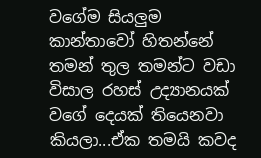වගේම සියලුම කාන්තාවෝ හිතන්නේ තමන් තුල තමන්ට වඩා විසාල රහස් උද්‍යානයක් වගේ දෙයක් තියෙනවා කියලා...ඒක තමයි කවද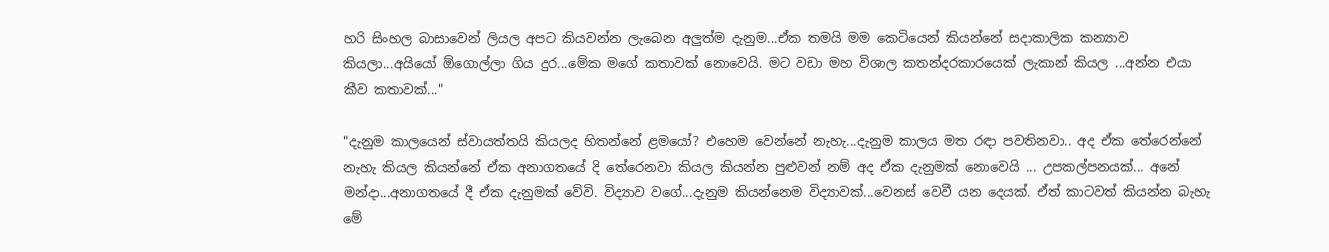හරි සිංහල බාසාවෙන් ලියල අපට කියවන්න ලැබෙන අලුත්ම දැනුම...ඒක තමයි මම කෙටියෙන් කියන්නේ සදාකාලික කන්‍යාව කියලා...අයි‍යෝ ඕගොල්ලා ගිය දුර...මේක මගේ කතාවක්‍ නොවෙයි. මට වඩා මහ විශාල කතන්දරකාරයෙක් ලැකාන් කියල ...අන්න එයා කීව කතාවක්..."

"දැනුම කාලයෙන් ස්වායත්තයි කියලද හිතන්නේ ළමයෝ? එහෙම වෙන්නේ නැහැ...දැනුම කාලය මත රඳා පවතිනවා.. අද ඒක තේරෙන්නේ නැහැ කියල කියන්නේ ඒක අනාගතයේ දි තේරෙනවා කියල කියන්න පුළුවන් නම් අද ඒක දැනුමක් නොවෙයි ... උපකල්පනයක්... අනේ මන්දා...අනාගතයේ දී ඒක දැනුමක් වේවි. විද්‍යාව වගේ...දැනුම කියන්නෙම විද්‍යාවක්...වෙනස් වෙවී යන දෙයක්. ඒත් කාටවත් කියන්න බැහැ මේ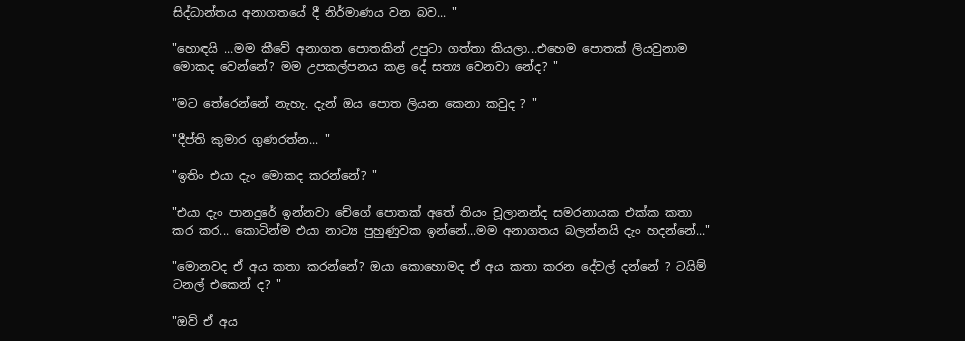සිද්ධාන්ත‍ය අනා‍ගතයේ දී නිර්මාණය වන බව... "

"හොඳයි ...මම කීවේ අනාගත පොතකින් උපුටා ගත්තා කියලා...එහෙම පොතක් ලියවුනාම මොකද වෙන්නේ‍? මම උපකල්පනය කළ දේ සත්‍ය වෙනවා නේද? "

"මට තේරෙන්නේ නැහැ. දැන් ඔය පොත ලියන කෙනා කවුද ? "

"දීප්ති කුමාර ගුණරත්න... "

"ඉතිං එයා දැං මොකද කරන්නේ? "

"එයා දැං පානදුරේ ඉන්නවා චේගේ පොතක් අතේ තියං චූලානන්ද සමරනායක එක්ක කතා කර කර... කොටින්ම එයා නාට්‍ය පුහුණුවක ඉන්නේ...මම අනාගතය බලන්නයි දැං හදන්නේ..."

"මොනවද ඒ අය කතා කරන්නේ? ඔයා කොහොමද ඒ අය කතා කරන දේවල් දන්නේ ? ටයිම් ටනල් එකෙන් ද? "

"ඔව් ඒ අය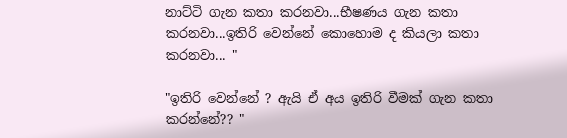නාට්ටි ගැන කතා කරනවා...භීෂණය ගැන කතා කරනවා...ඉතිරි වෙන්නේ කොහොම ද කියලා කතා කරනවා... "

"ඉතිරි වෙන්නේ ? ඇයි ඒ අය ඉතිරි වීමක් ගැන කතා කරන්නේ?? "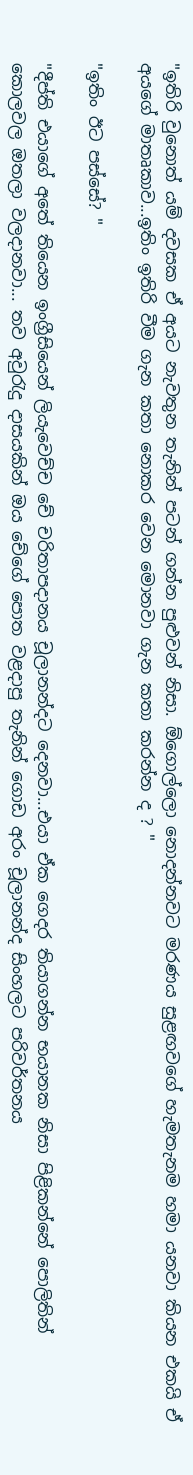"ඉතිරි වුනොත් යම් දවසක ඒ අයට නැවතුන තැනින් පටන් ගන්න පුළුවන් නිසා. ඕගොල්ලො නොදන්නවට මරණය සුළඟවගේ හැමතැනම හමා යනවා කියන එකයි ඒ අයගේ මාතෘකාව...ඉතිං ඉතිරි වීම ගැන කතා නොකර වෙන මොනවා ගැන කතා කරන්න ද ? "

"ඉතිං ඊට පස්සේ? "

"දීප්ති එයාගේ අතේ තියෙන ඉංග්‍රීසියෙන් ලියැවෙච්ච චේ චරිතාපදානය චූලානන්දට දෙනවා...එයා ඒක ගෙදර තියාගන්න භයානක නිසා පිළිකන්නේ පොලිතින් කොලවල ‍ඔතලා වලදානවා... තව අවුරැදු දාසයකින් ඔය චේගේ පොත වළදාපු තැනින් ගොඩ අරං චූලානන්ද සිංහලට පරිවර්තනය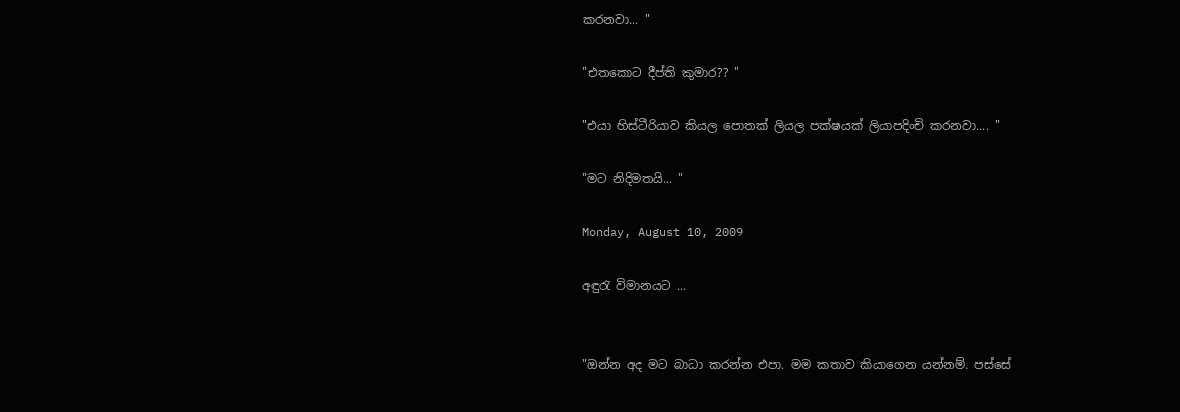කරනවා... "

"එතකොට දීප්ති කුමාර?? "

"එයා හිස්ටීරියාව කියල පොතක් ලියල පක්ෂයක් ලියාපදිංචි කරනවා.... "

"මට නිදිමතයි... "

Monday, August 10, 2009

අඳුරැ විමානයට ...


"ඔන්න අද මට බාධා කරන්න එපා. මම කතාව කියාගෙන යන්නම්. පස්සේ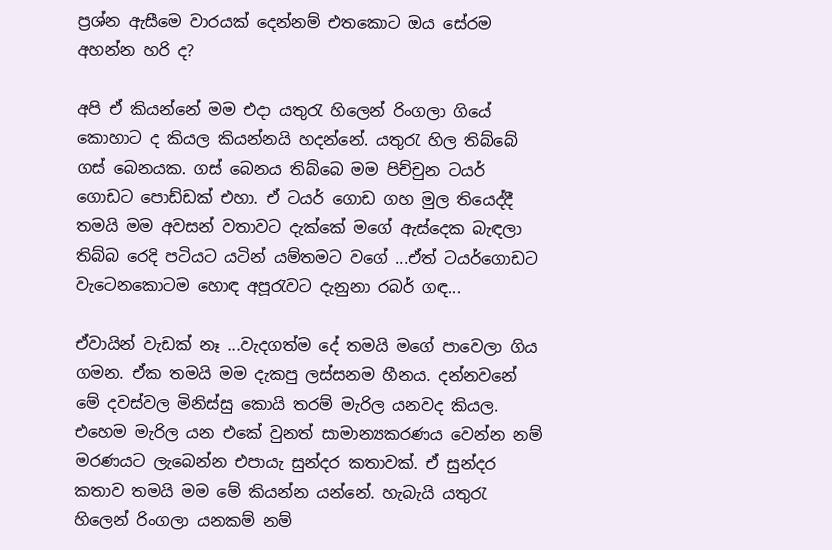ප්‍රශ්න ඇසීමෙ වාරයක් දෙන්නම් එතකොට ඔය සේරම අහන්න හරි ද?

අපි ඒ කියන්නේ මම එදා යතුරැ හිලෙන් රිංගලා ගියේ කොහාට ද කියල කියන්නයි හදන්නේ. යතුරැ හිල තිබ්බේ ගස් බෙනයක. ගස් බෙනය තිබ්බෙ මම පිච්චුන ටයර් ගොඩට පොඩ්ඩක් එහා. ඒ ටයර් ‍‍ගොඩ ගහ මුල තියෙද්දී තමයි මම අවසන් වතාවට දැක්කේ මගේ ඇස්දෙක බැඳලා තිබ්බ රෙදි පටියට යටින් යම්තමට වගේ ...ඒත් ටයර්ගො‍ඩට වැටෙනකොටම හොඳ අපූරැවට දැනුනා රබර් ගඳ...

ඒවායින් වැඩක් නෑ ...වැදගත්ම දේ තමයි මගේ පාවෙලා ගිය ගමන. ඒක තමයි මම දැකපු ලස්සනම හීනය. දන්නවනේ මේ දවස්වල මිනිස්සු කොයි තරම් මැරිල යනවද කියල. එහෙම මැරිල යන එකේ වුනත් සාමාන්‍යකරණය වෙන්න නම් මරණයට ලැබෙන්න එපායැ සුන්දර කතාවක්. ඒ සුන්දර කතාව තමයි මම‍ මේ කියන්න යන්නේ. හැබැයි යතුරැ හිලෙන් රිංගලා යනකම් නම්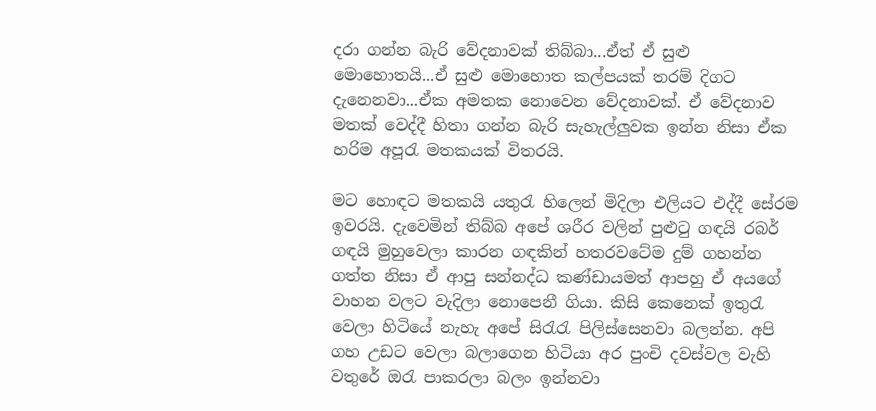දරා ගන්න බැරි වේදනාවක් තිබ්බා...ඒත් ඒ සුළු මොහොතයි...ඒ සුළු මොහොත කල්පයක් තරම් දිගට දැනෙනවා...ඒක අමතක නොවෙන වේදනාවක්. ඒ වේදනාව මතක් වෙද්දී හිතා ගන්න බැරි සැහැල්ලුවක ඉන්න නිසා ඒක හරිම අපූරැ මතකයක් විතරයි.

මට හොඳට මතකයි යතුරැ හිලෙන් මිදිලා එලියට එද්දී සේරම ඉවරයි. දැවෙමින් තිබ්බ අපේ ශරීර වලින් පුළුටු ගඳයි රබර් ගඳයි මුහුවෙලා කාරන ගඳකින් හතරවටේම දුම් ගහන්න ගත්ත නිසා ඒ ආපු සන්නද්ධ කණ්ඩායමත් ආපහු ඒ අයගේ වාහන වලට වැදිලා නොපෙනී ගියා. කිසි කෙනෙක් ඉතුරැ වෙලා හිටියේ නැහැ අපේ සිරැරැ පිලිස්සෙනවා බලන්න. අපි ගහ උඩට වෙලා බලාගෙන හිටියා අර පුංචි දවස්වල වැහි වතුරේ ඔරැ පාකරලා බලං ඉන්නවා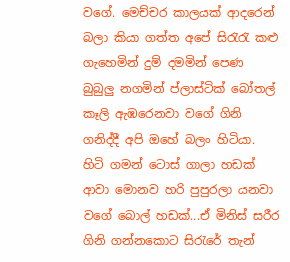වගේ. මෙච්චර කාලයක් ආදරෙන් බලා කියා ගත්ත අපේ සිරැරැ කළු ගැහෙමින් දුම් දමමින් පෙණ බුබුලු නගමින් ප්ලාස්ටික් බෝතල් කෑලි ඇඹරෙනවා වගේ ගිනි ගනිද්දී අපි ඔහේ බලං හිටියා. හිටි ගමන් ටොස් ගාලා හඩක් ආවා මොනව හරි පුපුරලා යනවා වගේ බොල් හඩක්...ඒ මිනිස් සරීර ගිනි ගන්නකොට සිරැරේ තැන්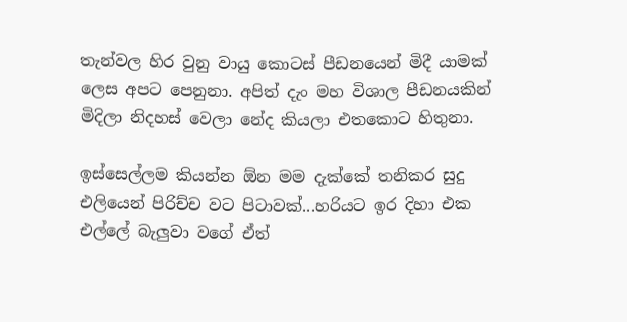තැන්වල හිර වුනු වායු කොටස් පීඩනයෙන් මිදී යාමක් ලෙස අපට පෙනුනා. අපිත් දැං මහ විශාල පීඩනයකින් මිදිලා නිදහස් වෙලා නේද කියලා එතකොට හිතුනා.

ඉස්සෙල්ලම කියන්න ඕන මම දැක්කේ තනිකර සුදු එලියෙන් පිරිච්ච වට පිටාවක්...හරියට ඉර දිහා එක එල්ලේ බැලුවා වගේ ඒත්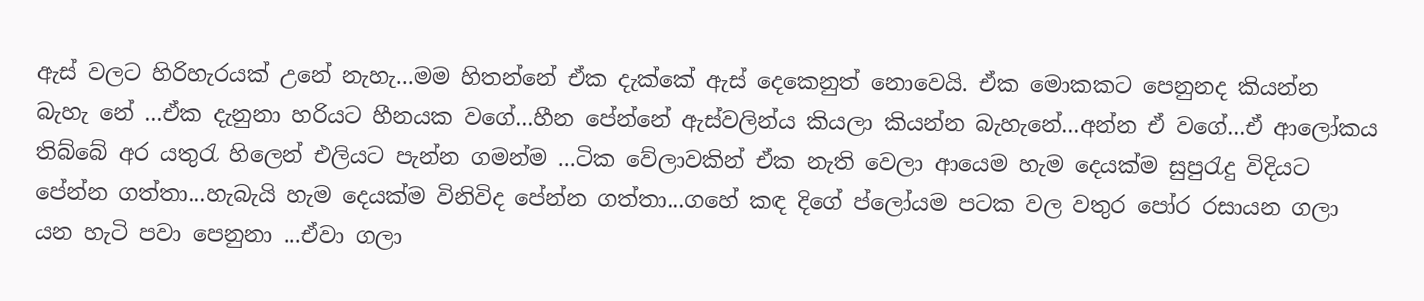ඇස් වලට හිරිහැරයක් උනේ නැහැ...මම හිතන්නේ ඒක දැක්කේ ඇස් දෙකෙනුත් නොවෙයි. ඒක මොකකට පෙනුනද කියන්න බැහැ නේ ...ඒක දැනුනා හරියට හීනයක වගේ...හීන පේන්නේ ඇස්වලින්ය කියලා කියන්න බැහැනේ...අන්න ඒ වගේ...ඒ ආලෝකය තිබ්බේ අර යතුරැ හිලෙන් එලියට පැන්න ගමන්ම ...ටික වේලාවකින් ඒක නැති වෙලා ආයෙම හැම දෙයක්ම සුපුරැදු විදියට පේන්න ගත්තා...හැබැයි හැම දෙයක්ම විනිවිද පේන්න ගත්තා...ගහේ කඳ දිගේ ප්ලෝයම පටක වල වතුර පෝර රසායන ගලා යන හැටි පවා පෙනුනා ...ඒවා ගලා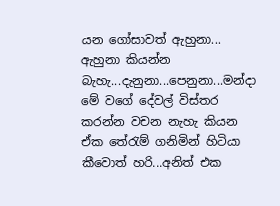යන ගෝසාවත් ඇහුනා... ඇහුනා කියන්න බැහැ...දැනුනා...පෙනුනා...මන්දා මේ ‍වගේ දේවල් විස්තර කරන්න වචන නැහැ කියන ඒක තේරැම් ගනිමින් හිටියා කීවොත් හරි...අනිත් එක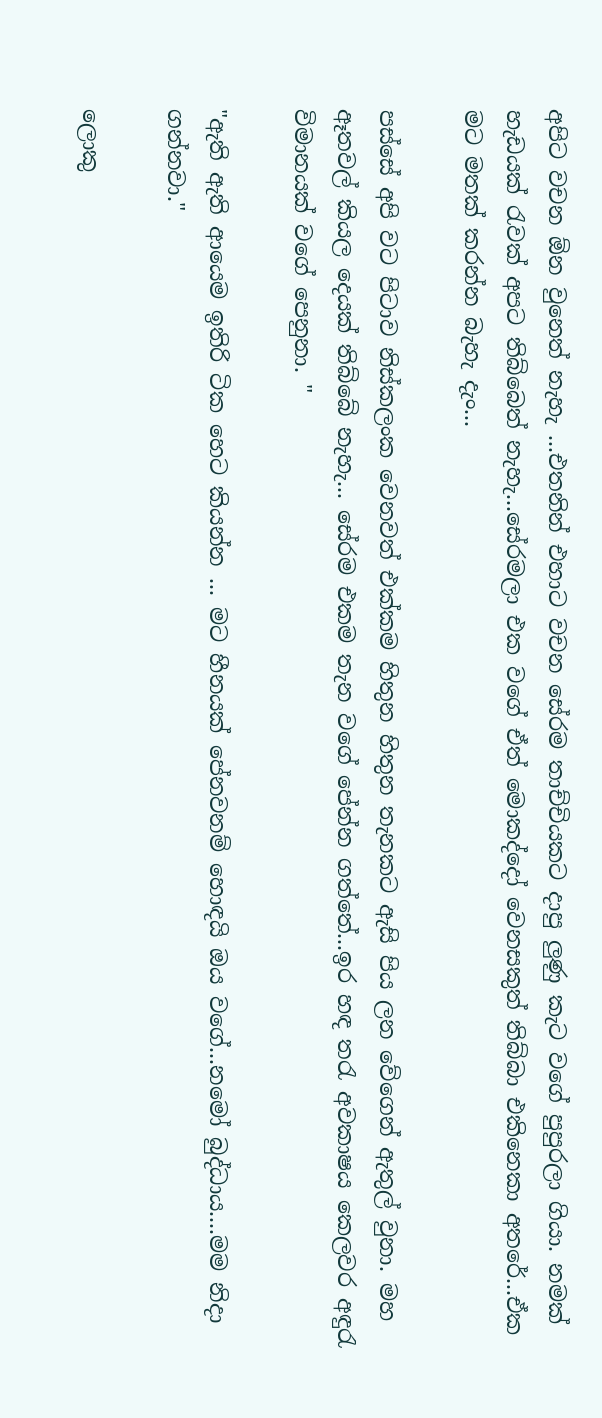අපිට වචන ඕන වුනෙත් නැහැ ...එතනින් එහාට වචන සේරම තාච්චියකට දාපු ලුණු කැට වගේ පුපුරලා ගියා. නමක් හැඩයක් රැවක් අපට තිබ්බෙත් නැහැ...සේරමලා එක වගේ ඒත් මොකද්දෝ වෙනසකුත් තිබ්බා එකිනෙකා අතරේ...ඒක මට මතක් කරන්න බැහැ දැං...

පස්සේ අපි වට පිටාව නිස්කලංක වෙනවත් එක්කම හිතුන හිතුන තැනකට ඇසි පිය ලන වේගෙන් ඇතුල් වුනා. මහ ඈතවල් කියල දෙයක් තිබ්බේ නැහැ... සේරම එකම තැන වගේ පේන්න ගත්තේ...ඉර හඳ තරැ අවකාෂය කෙලවර අඳුරැ විමානයක් වගේ පෙනුනා. "

"ඇති ඇති ආයෙම ඉතිරි ටික හෙට කියන්න ... මට හීනයක් පේනවනම් හොඳයි ඔය වගේ...නමෝ බුද්ධාය....මම නිදා ගන්නවා."

ලොකු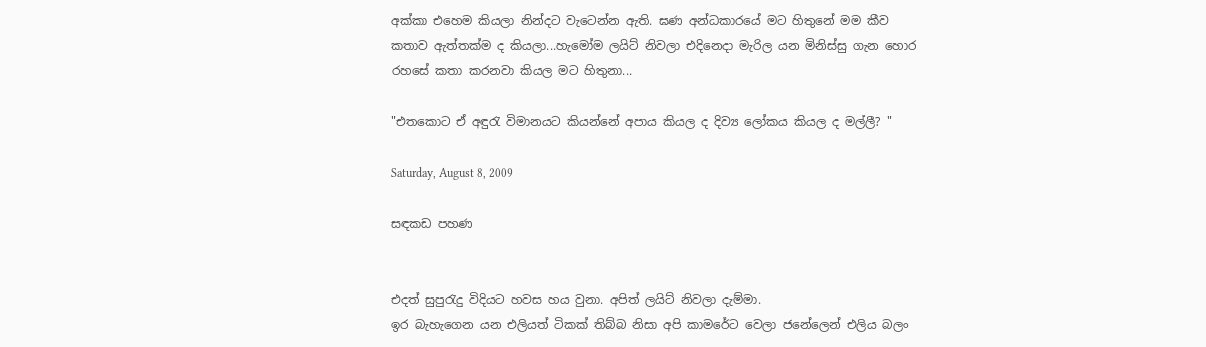අක්කා එහෙම කියලා නින්දට වැටෙන්න ඇති. ඝණ අන්ධකාරයේ මට හිතුනේ මම කීව කතාව ඇත්තක්ම ද කියලා...හැමෝම ලයිට් නිවලා එදිනෙදා මැරිල යන මිනිස්සු ගැන හොර රහසේ කතා කරනවා කියල මට හිතුනා...

"එතකොට ඒ අඳුරැ විමානයට කියන්නේ අපාය කියල ද දිව්‍ය ලෝකය කියල ද මල්ලී? "

Saturday, August 8, 2009

සඳකඩ පහණ


එදත් සුපුරැදු විදියට හවස හය වුනා. අපිත් ලයිට් නිවලා දැම්මා.
ඉර බැහැගෙන යන එලියත් ටිකක් තිබ්බ නිසා අපි කාමරේට වෙලා ජනේලෙන් එලිය බලං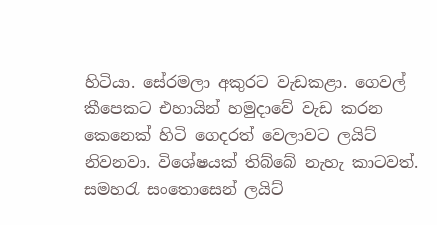හිටියා. සේරමලා අකුරට වැඩකළා. ගෙවල් කීපෙකට එහායින් හමුදාවේ වැඩ කරන කෙනෙක් හිටි ගෙදරත් වෙලාවට ලයිට් නිවනවා. විශේෂයක් තිබ්බේ නැහැ කාටවත්. සමහරැ සංතොසෙන් ලයිට්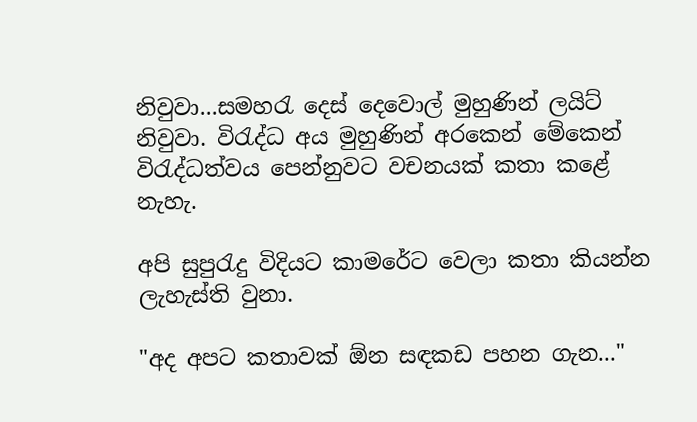නිවුවා...සමහරැ දෙස් දෙවොල් මුහුණින් ලයිට් නිවුවා. විරැද්ධ අය මුහුණින් අරකෙන් මේකෙන් විරැද්ධත්වය පෙන්නුවට වචනයක් කතා කළේ නැහැ.

අපි සුපුරැදු විදියට කාමරේට වෙලා කතා කියන්න ලැහැස්ති වුනා.

"අද අපට කතාවක් ඕන සඳකඩ පහන ගැන..."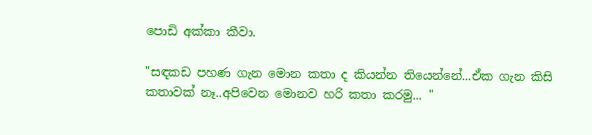පොඩි අක්කා කීවා.

"සඳකඩ පහණ ගැන මොන කතා ද කියන්න තියෙන්නේ...ඒක ගැන කිසි කතාවක් නෑ..අපි‍වෙන මොනව හරි කතා කරමු... "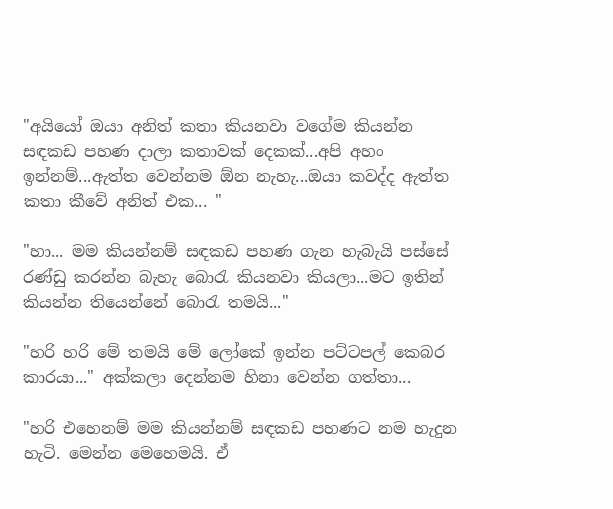"අයියෝ ඔයා අනිත් කතා කියනවා වගේම කියන්න සඳකඩ පහණ දාලා කතාවක් දෙකක්...අපි අහං ඉන්නම්...ඇත්ත වෙන්නම ඕන නැහැ...ඔයා කවද්ද ඇත්ත කතා කීවේ අනිත් එක... "

"හා... මම කියන්නම් සඳකඩ පහණ ගැන හැබැයි පස්සේ රණ්ඩු කරන්න බැහැ බොරැ කියනවා කියලා...මට ඉතින් කියන්න තියෙන්නේ බොරැ තමයි..."

"හරි හරි මේ තමයි මේ ලෝකේ ඉන්න පට්ටපල් කෙබර කාරයා..." අක්කලා දෙන්නම හිනා වෙන්න ගත්තා...

"හරි එහෙනම් මම කියන්නම් සඳකඩ පහණට නම හැදුන හැටි. මෙන්න මෙහෙමයි. ඒ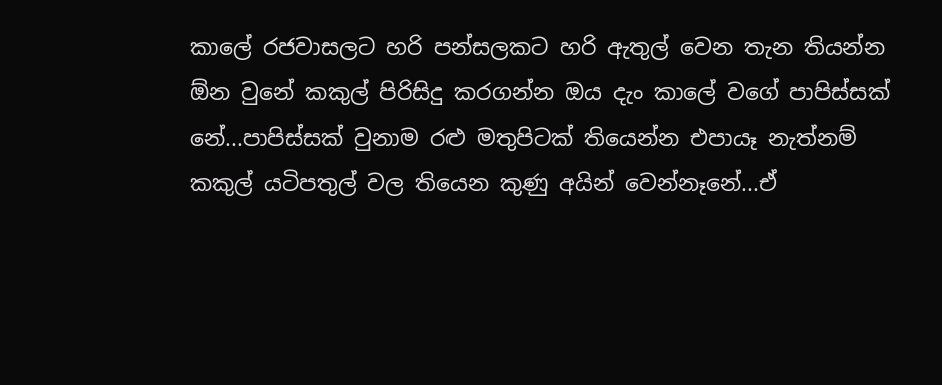කාලේ රජවාසලට හරි පන්සලකට හරි ඇතුල් වෙන තැන තියන්න ඕන වුනේ කකුල් පිරිසිදු කරගන්න ඔය දැං කාලේ වගේ පාපිස්සක් නේ...පාපිස්සක් වුනාම රළු මතුපිටක් තියෙන්න එපායෑ නැත්නම් කකුල් යටිපතුල් වල තියෙන කුණු අයින් වෙන්නෑනේ...ඒ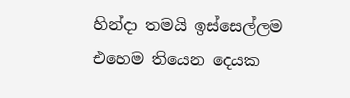හින්දා තමයි ඉස්සෙල්ලම එහෙම තියෙන දෙයක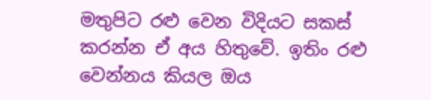මතුපිට රළු වෙන විදියට සකස් කරන්න ඒ අය හිතුවේ. ඉතිං රළු වෙන්නය කියල ඔය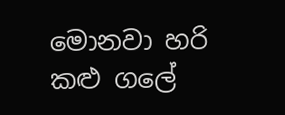මොනවා හරි කළු ‍ගලේ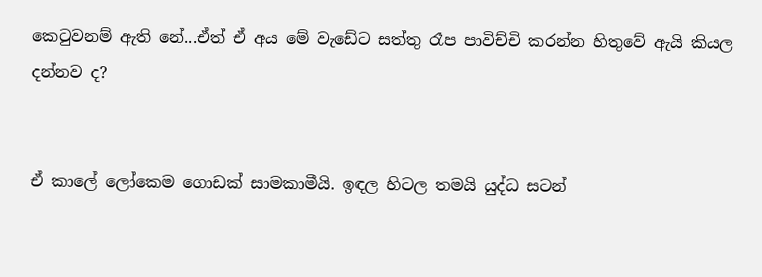කෙටුවනම් ඇති නේ...ඒත් ඒ අය මේ වැඩේට සත්තු රෑප පාවිච්චි කරන්න හිතුවේ ඇයි කියල දන්නව ද?


ඒ කාලේ ලෝකෙම ගො‍ඩක් සාමකාමීයි. ඉඳල හිටල තමයි යුද්ධ සටන්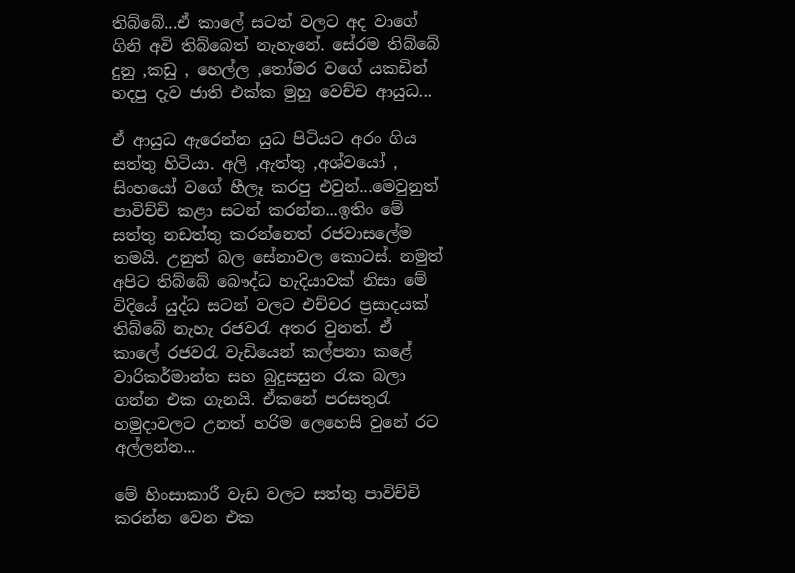තිබ්බේ...ඒ කාලේ සටන් වලට අද වාගේ ගිනි අවි තිබ්බෙත් නැහැනේ. සේරම තිබ්බේ දුනු ,කඩු , හෙල්ල ,තෝමර වගේ යකඩින් හදපු දැව ජාති එක්ක මුහු වෙච්ච ආයුධ...

ඒ ආයුධ ඇරෙන්න යුධ පිටියට අරං ගිය සත්තු හිටියා. අලි ,ඇත්තු ,අශ්වයෝ , සිංහයෝ වගේ හීලෑ කරපු එවුන්...මෙවුනුත් පාවිච්චි කළා සටන් කරන්න...ඉතිං මේ සත්තු නඩත්තු කරන්නෙත් රජවාසලේම තමයි. උනුත් බල සේනාවල කොටස්. නමුත් අපිට තිබ්බේ බෞද්ධ හැදියාවක් නිසා මේ විදියේ යුද්ධ සටන් වලට එච්චර ප්‍රසාදයක් තිබ්බේ නැහැ රජවරැ අතර වුනත්. ඒ කාලේ රජවරැ වැඩියෙන් කල්පනා කළේ වාරිකර්මාන්ත සහ බුදුසසුන රැක බලා ගන්න එක ගැනයි. ඒකනේ පරසතුරැ හමුදාවලට උනත් හරිම ලෙහෙසි වුනේ රට අල්ලන්න...

මේ හිංසාකාරී වැඩ වලට සත්තු පාවිච්චි කරන්න වෙන එක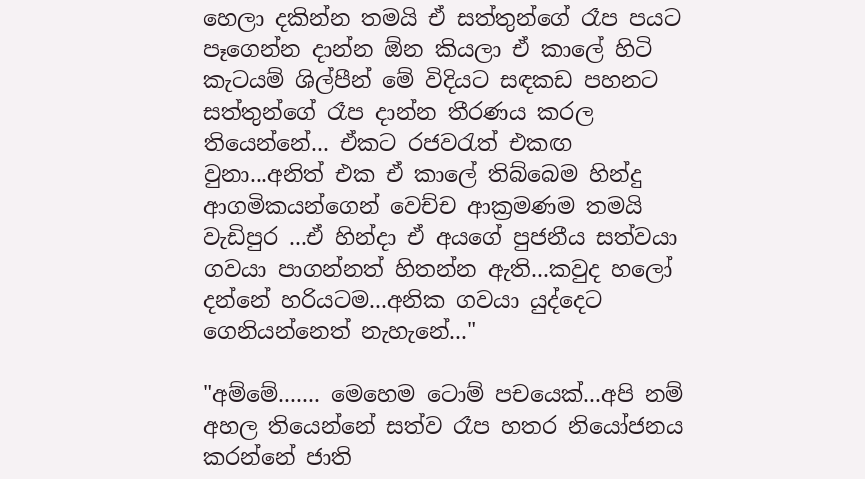හෙලා දකින්න තමයි ඒ සත්තුන්ගේ රෑප පයට පෑගෙන්න දාන්න ඕන කියලා ඒ කාලේ හිටි කැටයම් ශිල්පීන් මේ විදියට සඳකඩ පහනට සත්තුන්ගේ රෑප දාන්න තීරණය කරල තියෙන්නේ... ඒකට රජවරැත් එකඟ වුනා...අනිත් එක ඒ කාලේ තිබ්බෙම හින්දු ආගමිකයන්ගෙන් වෙච්ච ආක්‍රමණම තමයි වැඩිපුර ...ඒ හින්දා ඒ අයගේ පුජනීය සත්වයා ගවයා පාගන්නත් හිතන්න ඇති...කවුද හලෝ දන්නේ හරියටම...අනික ගවයා යුද්දෙට ගෙනියන්නෙත් නැහැනේ..."

"අම්මේ....... මෙහෙම ටොම් පචයෙක්...අපි නම් අහල තියෙන්නේ සත්ව රෑප හතර නියෝජනය කරන්නේ ජාති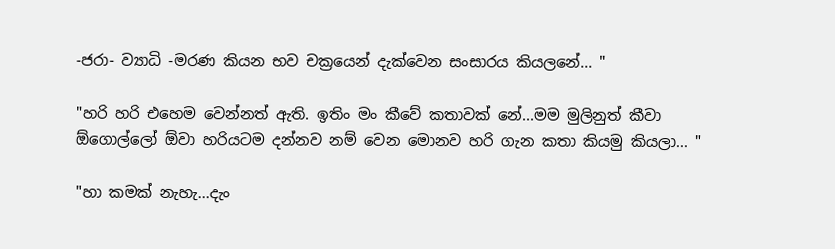-ජරා- ව්‍යාධි -මරණ කියන භව චක්‍රයෙන් දැක්වෙන සංසාරය කියලනේ... "

"හරි හරි එහෙම වෙන්නත් ඇති. ඉතිං මං කීවේ කතාවක් නේ...මම මුලිනුත් කීවා ඕගොල්ලෝ ඕවා හරියටම දන්නව නම් වෙන මොනව හරි ගැන කතා කියමු කියලා... "

"හා කමක් නැහැ...දැං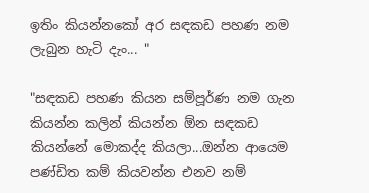ඉතිං කියන්නකෝ අර සඳකඩ පහණ නම ලැබුන හැටි දැං... "

"සඳකඩ පහණ කියන සම්පූර්ණ නම ගැන කියන්න කලින් කියන්න ඕන සඳකඩ කියන්නේ මොකද්ද කියලා...ඔන්න ආයෙම පණ්ඩිත කම් කියවන්න එනව නම්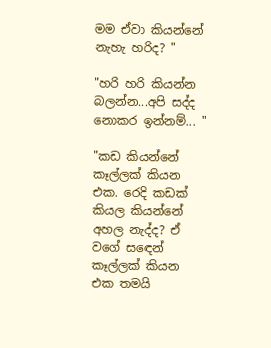මම ඒවා කියන්නේ නැහැ හරිද? "

"හරි හරි කියන්න බලන්න...අපි සද්ද නොකර ඉන්නම්... "

"කඩ කියන්නේ කෑල්ලක් කියන එක. රෙදි කඩක් කියල කියන්නේ අහල නැද්ද? ඒ වගේ ස‍ඳෙන් කෑල්ලක් කියන එක තමයි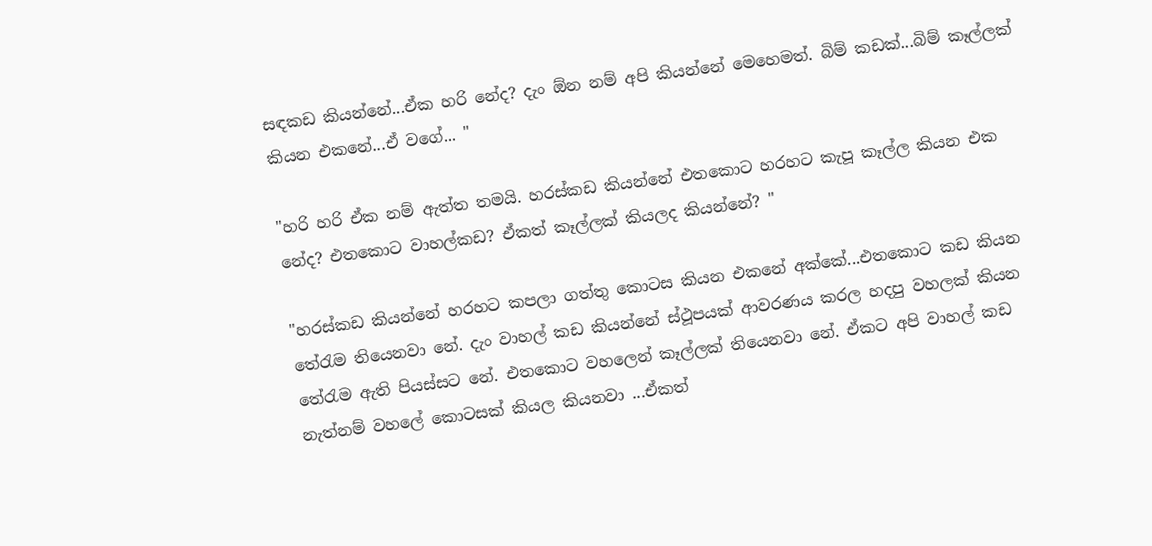සඳකඩ කියන්නේ...ඒක හරි නේද? දැං ඕන නම් අපි කියන්නේ මෙහෙමත්. බිම් කඩක්...බිම් කෑල්ලක් කියන එකනේ...ඒ වගේ... "

"හරි හරි ඒක නම් ඇත්ත තමයි. හරස්කඩ කියන්නේ එතකොට හරහට කැපූ කෑල්ල කියන එක නේද? එතකොට වාහල්කඩ? ඒකත් කෑල්ලක් කියලද කියන්නේ? "

"හරස්කඩ කියන්නේ හරහට කපලා ගත්තු කොටස කියන එකනේ අක්කේ...එතකොට කඩ කියන තේරැම තියෙනවා නේ. දැං වාහල් කඩ කියන්නේ ස්ථූපයක් ආවරණය කරල හදපු වහලක් කියන තේරැම ඇති පියස්සට නේ. එතකොට ව‍හලෙන් කෑල්ලක් තියෙනවා නේ. ඒකට අපි වාහල් කඩ නැත්නම් වහලේ කොටසක් කියල කියනවා ...ඒකත්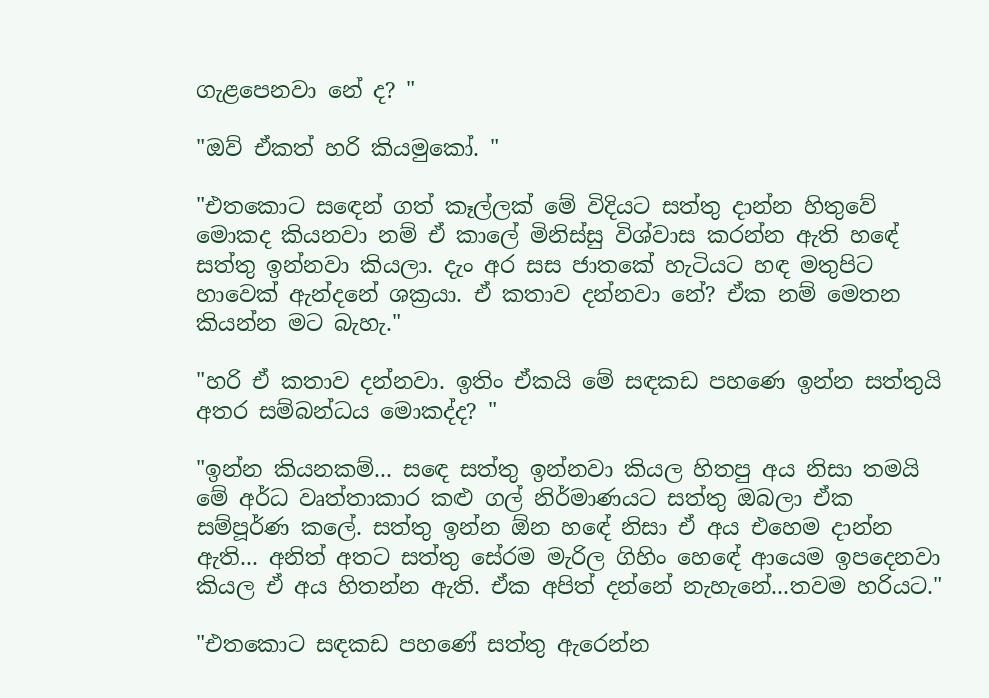ගැළපෙනවා නේ ද? "

"ඔව් ඒකත් හරි කියමුකෝ. "

"එතකොට ස‍‍ඳෙන් ගත් කෑල්ලක් මේ විදියට සත්තු දාන්න හිතුවේ මොකද කියනවා නම් ඒ කාලේ මිනිස්සු විශ්වාස කරන්න ඇති හ‍‍‍ඳේ සත්තු ඉන්නවා කියලා. දැං අර සස ජාතකේ හැටියට හඳ මතුපිට හාවෙක් ඇන්ද‍නේ ශක්‍රයා. ඒ කතාව දන්නවා නේ? ඒක නම් මෙතන කියන්න මට බැහැ."

"හරි ඒ කතාව දන්නවා. ඉතිං ඒකයි මේ සඳකඩ පහණෙ ඉන්න සත්තුයි අතර සම්බන්ධය මොකද්ද? "

"ඉන්න කියනකම්... ස‍‍ඳෙ සත්තු ඉන්නවා කියල හිතපු අය නිසා තමයි මේ අර්ධ වෘත්තාකාර කළු ගල් නිර්මාණයට සත්තු ඔබලා ඒක සම්පූර්ණ කලේ. සත්තු ඉන්න ඕන හ‍‍ඳේ නිසා ඒ අය එහෙම දාන්න ඇති... අනිත් අතට සත්තු සේරම මැරිල ගිහිං හ‍ෙඳේ ආයෙම ඉපදෙනවා කියල ඒ අය හිතන්න ඇති. ඒක අපිත් දන්නේ නැහැනේ...තවම හරියට."

"එතකොට සඳකඩ පහණේ සත්තු ඇරෙන්න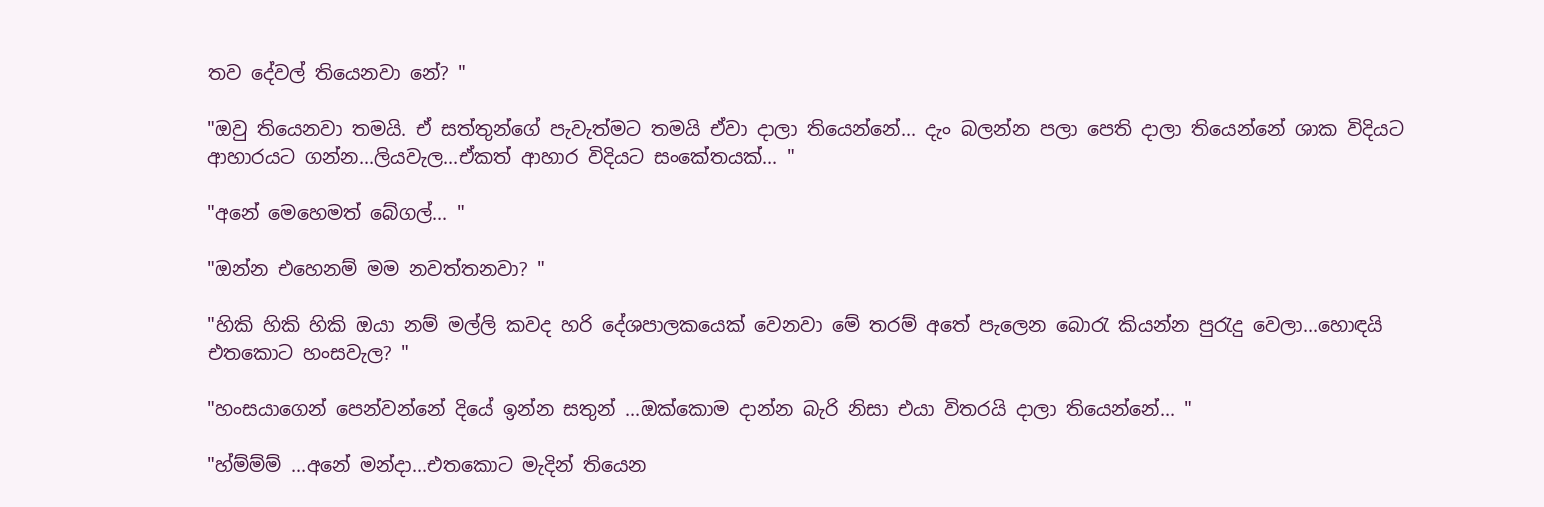තව දේවල් තියෙනවා නේ? "

"ඔවු තියෙනවා තමයි. ඒ සත්තුන්ගේ පැවැත්මට තමයි ඒවා දාලා තියෙන්නේ... දැං බලන්න පලා පෙති දාලා තියෙන්නේ ශාක විදියට ආහාරයට ගන්න...ලියවැල...ඒකත් ආහාර විදියට සංකේතයක්... "

"අනේ මෙහෙමත් බේගල්... "

"ඔන්න ‍එහෙනම් මම නවත්තනවා? "

"හිකි හිකි හිකි ඔයා නම් මල්ලි කවද හරි දේශපාලකයෙක් වෙනවා මේ තරම් අතේ පැලෙන බොරැ කියන්න පුරැදු වෙලා...හොඳයි එතකොට හංසවැල? "

"හංසයාගෙන් පෙන්වන්නේ දියේ ඉන්න සතුන් ...ඔක්කොම දාන්න බැරි නිසා එයා විතරයි දාලා තියෙන්නේ... "

"හ්ම්ම්ම් ...අනේ මන්දා...එතකොට මැදින් තියෙන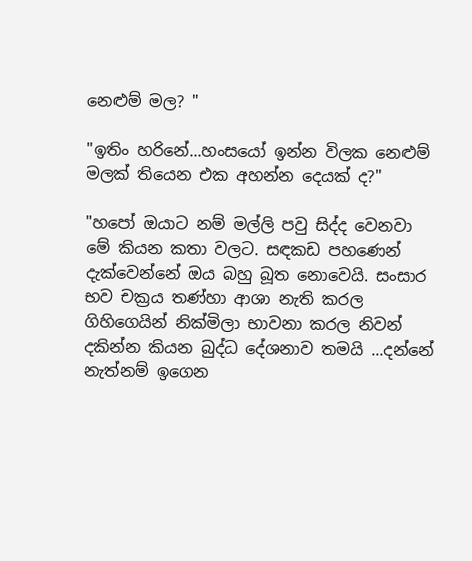නෙළුම් මල? "

"ඉතිං හරිනේ...හංසයෝ ඉන්න විලක නෙළුම් මලක් තියෙන එක අහන්න දෙයක් ද?"

"හපෝ ඔයාට නම් මල්ලි පවු සිද්ද වෙනවා මේ කියන කතා වලට. සඳකඩ පහණෙන් දැක්වෙන්නේ ඔය බහු බූත නොවෙයි. සංසාර භව චක්‍රය තණ්හා ආශා නැති කරල ගිහිගෙයින් නික්මිලා භාවනා කරල නිවන් දකින්න කියන බුද්ධ දේශනාව තමයි ...දන්නේ නැත්නම් ඉගෙන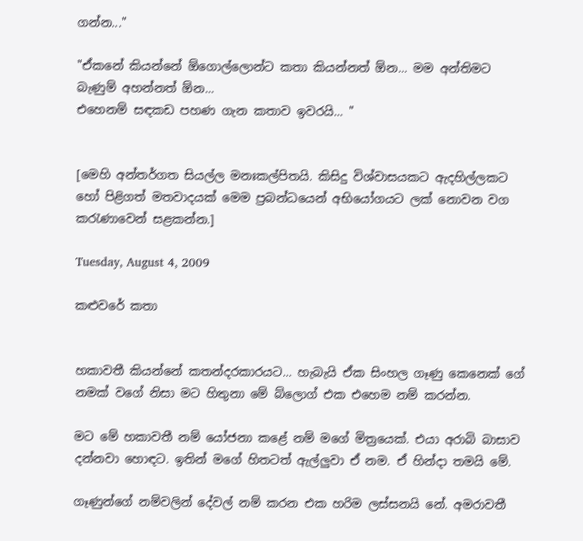ගන්න..."

"ඒකනේ කියන්නේ ඕගොල්ලොන්ට කතා කියන්නත් ඕන... මම අන්තිමට බැණුම් අහන්නත් ඕන...
එහෙනම් සඳකඩ පහණ ගැන කතාව ඉවරයි... "


[මෙහි අන්තර්ගත සියල්ල මනඃකල්පිතයි. කිසිදු විශ්වාසයකට ඇදහිල්ලකට හෝ පිළිගත් මතවාදයක් මෙම ප්‍රබන්ධයෙන් අභියෝගයට ලක් ‍නොවන වග කරැණාවෙන් සළකන්න.]

Tuesday, August 4, 2009

කළුවරේ කතා


හකාවතී කියන්නේ කතන්දරකාරයට... හැබැයි ඒක සිංහල ගෑණු කෙනෙක් ගේ නමක් වගේ නිසා මට හිතුනා මේ බ්ලොග් එක එහෙම නම් කරන්න.

මට මේ හකාවතී නම් යෝජනා කළේ නම් මගේ මිත්‍රයෙක්. එයා අරාබි බාසාව දන්නවා හොඳට. ඉතින් මගේ හිතටත් ඇල්ලුවා ඒ නම. ඒ හින්දා තමයි මේ.

ගෑණුන්ගේ නම්වලින් දේවල් නම් කරන එක හරිම ලස්සනයි නේ. අමරාවතී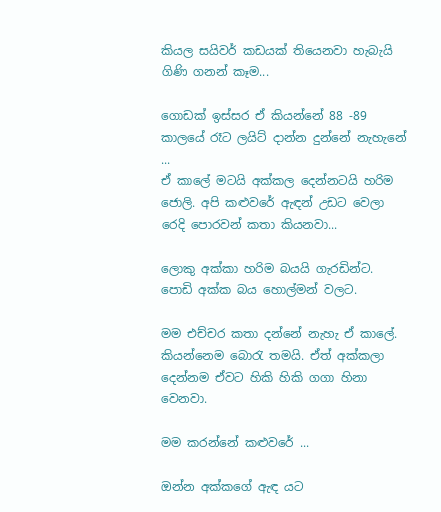කියල සයිවර් කඩයක් තියෙනවා හැබැයි ගිණි ගනන් කෑම...

ගොඩක් ඉස්සර ඒ කියන්නේ 88 -89 කාලයේ රෑට ලයිට් දාන්න දුන්නේ නැහැනේ ...
ඒ කාලේ මටයි අක්කල දෙන්නටයි හරිම ජොලි. අපි කළුවරේ ඇඳන් උඩට වෙලා රෙදි පොරවන් කතා කියනවා...

ලොකු අක්කා හරිම බයයි ගැරඩින්ට. පොඩි අක්ක බය හොල්මන් වලට.

මම එච්චර කතා දන්නේ නැහැ ඒ කාලේ. කියන්නෙම බොරැ තමයි. ඒත් අක්කලා දෙන්නම ඒවට හිකි හිකි ගගා හිනා වෙනවා.

මම කරන්නේ කළුවරේ ...

ඔන්න අක්කගේ ඇඳ යට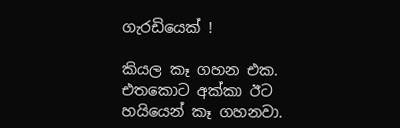ගැරඩියෙක් !

කියල කෑ ගහන එක. එතකොට අක්කා ඊට හයියෙන් කෑ ගහනවා.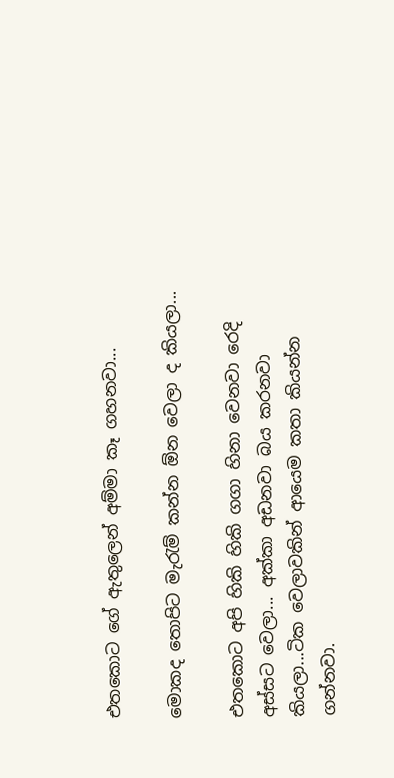එතකොට ගේ ඇතුලෙන් අම්මා කෑ ගහනවා...

මොකද තොපිට මැරැම් කන්න ඕන වෙලා ද කියලා...

එතකොට අපි හිකි හිකි ගගා හිනා‍ වෙනවා රෙදි අස්සට වෙලා... අක්කා අඩනවා බය කරනවා කියලා...ටික වෙලාවකින් ආයෙම කතා කියන්න ගන්නවා.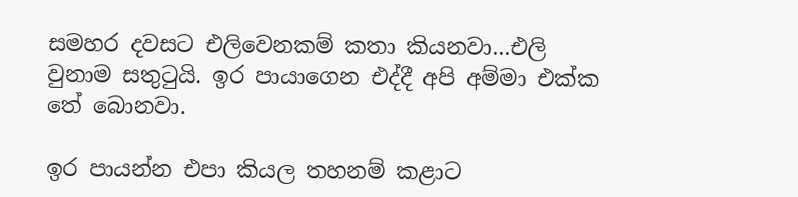සමහර දවසට එලිවෙනකම් කතා කියනවා...එලි වුනාම සතුටුයි. ඉර පායාගෙන එද්දී අපි අම්මා එක්ක තේ බොනවා.

ඉර පායන්න එපා කියල තහනම් කළාට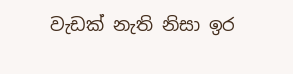වැඩක් නැති නිසා ඉර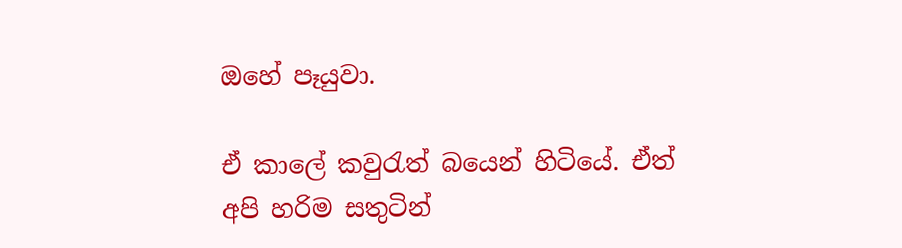ඔහේ පෑයුවා.

ඒ කාලේ කවුරැත් බයෙන් හිටියේ. ඒත් අපි හරිම සතුටින්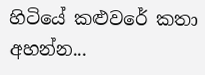හිටියේ කළුවරේ කතා අහන්න...